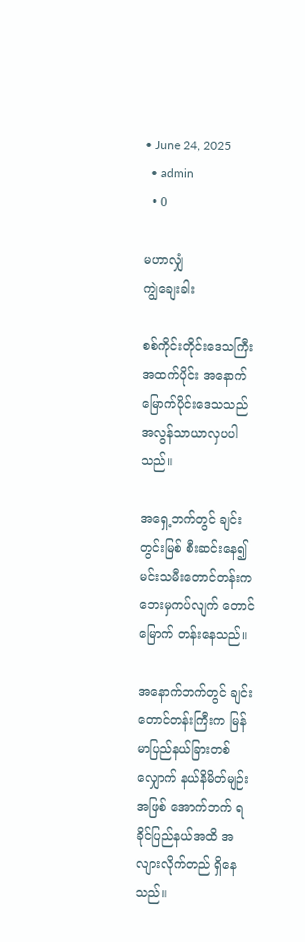• June 24, 2025
  • admin
  • 0

မဟာလျှံ
ကျွဲချေးခါး

စစ်ကိုင်းတိုင်းဒေသကြီး အထက်ပိုင်း အနောက်မြောက်ပိုင်းဒေသသည် အလွန်သာယာလှပပါသည်။

အရှေ့ဘက်တွင် ချင်းတွင်းမြစ် စီးဆင်းနေ၍ မင်းသမီးတောင်တန်းက ဘေးမှကပ်လျက် တောင် မြောက် တန်းနေသည်။

အနောက်ဘက်တွင် ချင်းတောင်တန်းကြီးက မြန်မာပြည်နယ်ခြားတစ်လျှောက် နယ်နိမိတ်မျဉ်းအဖြစ် အောက်ဘက် ရခိုင်ပြည်နယ်အထိ အလျားလိုက်တည် ရှိနေသည်။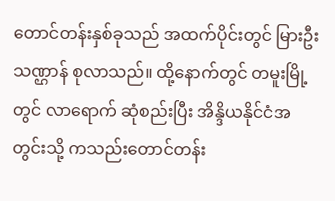တောင်တန်းနှစ်ခုသည် အထက်ပိုင်းတွင် မြားဦးသဏ္ဌာန် စုလာသည်။ ထို့နောက်တွင် တမူးမြို့တွင် လာရောက် ဆုံစည်းပြီး အိန္ဒိယနိုင်ငံအတွင်းသို့ ကသည်းတောင်တန်း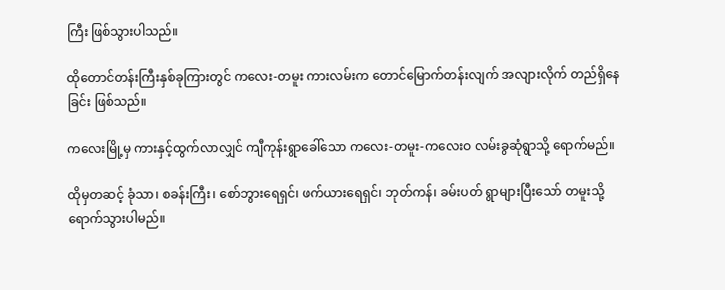ကြီး ဖြစ်သွားပါသည်။

ထိုတောင်တန်းကြီးနှစ်ခုကြားတွင် ကလေး-တမူး ကားလမ်းက တောင်မြောက်တန်းလျက် အလျားလိုက် တည်ရှိနေခြင်း ဖြစ်သည်။

ကလေးမြို့မှ ကားနှင့်ထွက်လာလျှင် ကျီကုန်းရွာခေါ်သော ကလေး-တမူး-ကလေးဝ လမ်းခွဆုံရွာသို့ ရောက်မည်။

ထိုမှတဆင့် ခုံသာ၊ စခန်းကြီး၊ စော်ဘွားရေရှင်၊ ဖက်ယားရေရှင်၊ ဘုတ်ကန်၊ ခမ်းပတ် ရွာများပြီးသော် တမူးသို့ ရောက်သွားပါမည်။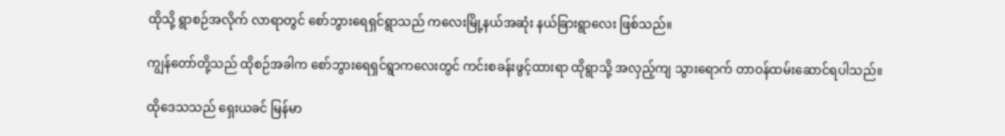ထိုသို့ ရွာစဉ်အလိုက် လာရာတွင် စော်ဘွားရေရှင်ရွာသည် ကလေးမြို့နယ်အဆုံး နယ်ခြားရွာလေး ဖြစ်သည်။

ကျွန်တော်တို့သည် ထိုစဉ်အခါက စော်ဘွားရေရှင်ရွာကလေးတွင် ကင်းစခန်းဖွင့်ထားရာ ထိုရွာသို့ အလှည့်ကျ သွားရောက် တာဝန်ထမ်းဆောင်ရပါသည်။

ထိုဒေသသည် ရှေးယခင် မြန်မာ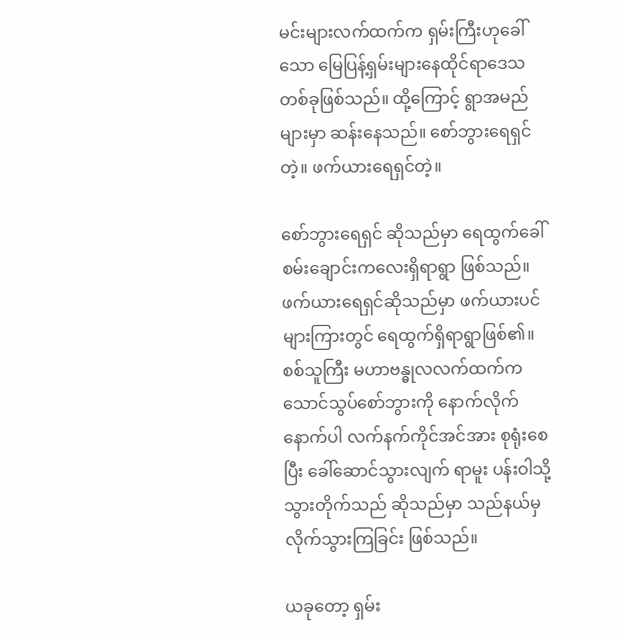မင်းများလက်ထက်က ရှမ်းကြီးဟုခေါ်သော မြေပြန့်ရှမ်းများနေထိုင်ရာဒေသ တစ်ခုဖြစ်သည်။ ထို့ကြောင့် ရွာအမည် များမှာ ဆန်းနေသည်။ စော်ဘွားရေရှင်တဲ့။ ဖက်ယားရေရှင်တဲ့။

စော်ဘွားရေရှင် ဆိုသည်မှာ ရေထွက်ခေါ် စမ်းချောင်းကလေးရှိရာရွာ ဖြစ်သည်။ ဖက်ယားရေရှင်ဆိုသည်မှာ ဖက်ယားပင်များကြားတွင် ရေထွက်ရှိရာရွာဖြစ်၏။ စစ်သူကြီး မဟာဗန္ဓုလလက်ထက်က သောင်သွပ်စော်ဘွားကို နောက်လိုက်နောက်ပါ လက်နက်ကိုင်အင်အား စုရုံးစေပြီး ခေါ်ဆောင်သွားလျက် ရာမူး ပန်းဝါသို့ သွားတိုက်သည် ဆိုသည်မှာ သည်နယ်မှ လိုက်သွားကြခြင်း ဖြစ်သည်။

ယခုတော့ ရှမ်း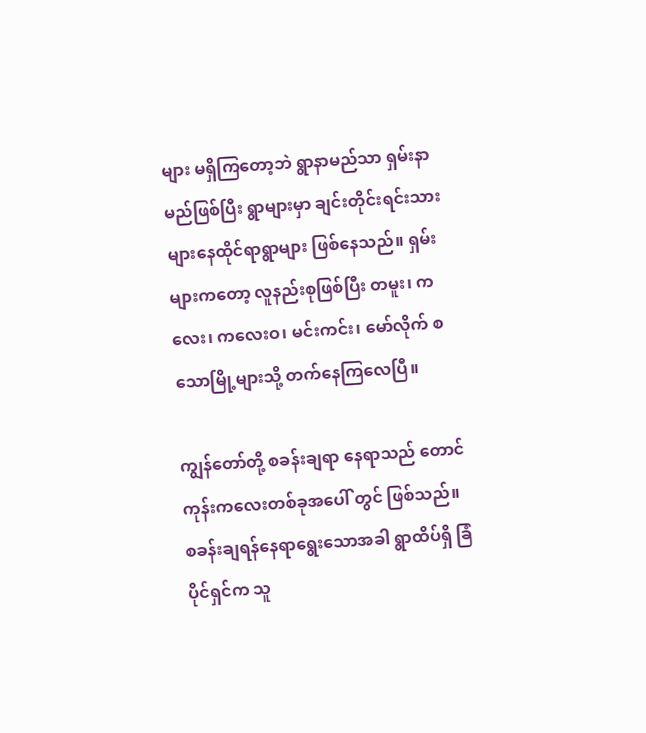များ မရှိကြတော့ဘဲ ရွာနာမည်သာ ရှမ်းနာမည်ဖြစ်ပြီး ရွာများမှာ ချင်းတိုင်းရင်းသားများနေထိုင်ရာရွာများ ဖြစ်နေသည်။ ရှမ်းများကတော့ လူနည်းစုဖြစ်ပြီး တမူး၊ ကလေး၊ ကလေးဝ၊ မင်းကင်း၊ မော်လိုက် စသောမြို့များသို့ တက်နေကြလေပြီ။

ကျွန်တော်တို့ စခန်းချရာ နေရာသည် တောင်ကုန်းကလေးတစ်ခုအပေါ် တွင် ဖြစ်သည်။ စခန်းချရန်နေရာရွေးသောအခါ ရွာထိပ်ရှိ ခြံပိုင်ရှင်က သူ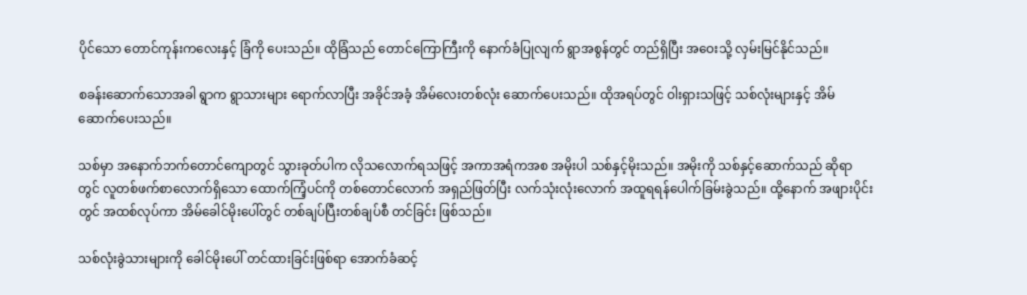ပိုင်သော တောင်ကုန်းကလေးနှင့် ခြံကို ပေးသည်။ ထိုခြံသည် တောင်ကြောကြီးကို နောက်ခံပြုလျက် ရွာအစွန်တွင် တည်ရှိပြီး အဝေးသို့ လှမ်းမြင်နိုင်သည်။

စခန်းဆောက်သောအခါ ရွာက ရွာသားများ ရောက်လာပြီး အခိုင်အခံ့ အိမ်လေးတစ်လုံး ဆောက်ပေးသည်။ ထိုအရပ်တွင် ဝါးရှားသဖြင့် သစ်လုံးများနှင့် အိမ်ဆောက်ပေးသည်။

သစ်မှာ အနောက်ဘက်တောင်ကျောတွင် သွားခုတ်ပါက လိုသလောက်ရသဖြင့် အကာအရံကအစ အမိုးပါ သစ်နှင့်မိုးသည်။ အမိုးကို သစ်နှင့်ဆောက်သည် ဆိုရာတွင် လူတစ်ဖက်စာလောက်ရှိသော ထောက်ကြံ့ပင်ကို တစ်တောင်လောက် အရှည်ဖြတ်ပြီး လက်သုံးလုံးလောက် အထူရရန်ပေါက်ခြမ်းခွဲသည်။ ထို့နောက် အဖျားပိုင်းတွင် အထစ်လုပ်ကာ အိမ်ခေါင်မိုးပေါ်တွင် တစ်ချပ်ပြီးတစ်ချပ်စီ တင်ခြင်း ဖြစ်သည်။

သစ်လုံးခွဲသားများကို ခေါင်မိုးပေါ် တင်ထားခြင်းဖြစ်ရာ အောက်ခံဆင့်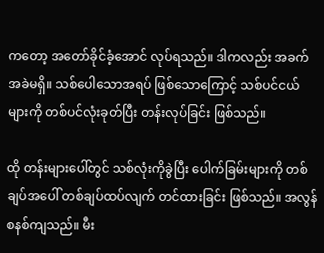ကတော့ အတော်ခိုင်ခံ့အောင် လုပ်ရသည်။ ဒါကလည်း အခက်အခဲမရှိ။ သစ်ပေါသောအရပ် ဖြစ်သောကြောင့် သစ်ပင်ငယ်များကို တစ်ပင်လုံးခုတ်ပြီး တန်းလုပ်ခြင်း ဖြစ်သည်။

ထို တန်းများပေါ်တွင် သစ်လုံးကိုခွဲပြီး ပေါက်ခြမ်းများကို တစ်ချပ်အပေါ် တစ်ချပ်ထပ်လျက် တင်ထားခြင်း ဖြစ်သည်။ အလွန် စနစ်ကျသည်။ မီး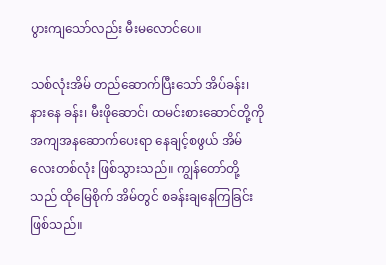ပွားကျသော်လည်း မီးမလောင်ပေ။

သစ်လုံးအိမ် တည်ဆောက်ပြီးသော် အိပ်ခန်း၊ နားနေ ခန်း၊ မီးဖိုဆောင်၊ ထမင်းစားဆောင်တို့ကို အကျအနဆောက်ပေးရာ နေချင့်စဖွယ် အိမ်လေးတစ်လုံး ဖြစ်သွားသည်။ ကျွန်တော်တို့သည် ထိုမြေစိုက် အိမ်တွင် စခန်းချနေကြခြင်း ဖြစ်သည်။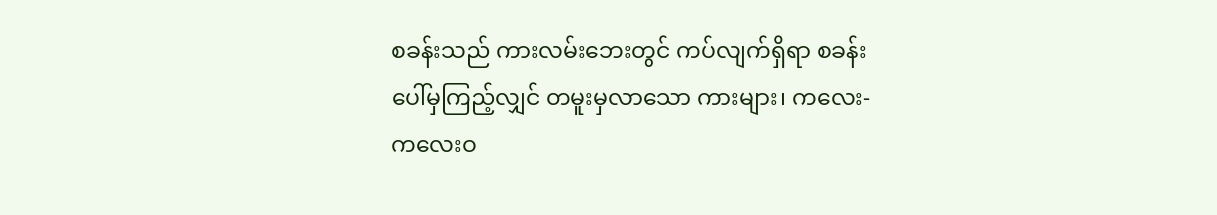စခန်းသည် ကားလမ်းဘေးတွင် ကပ်လျက်ရှိရာ စခန်းပေါ်မှကြည့်လျှင် တမူးမှလာသော ကားများ၊ ကလေး-ကလေးဝ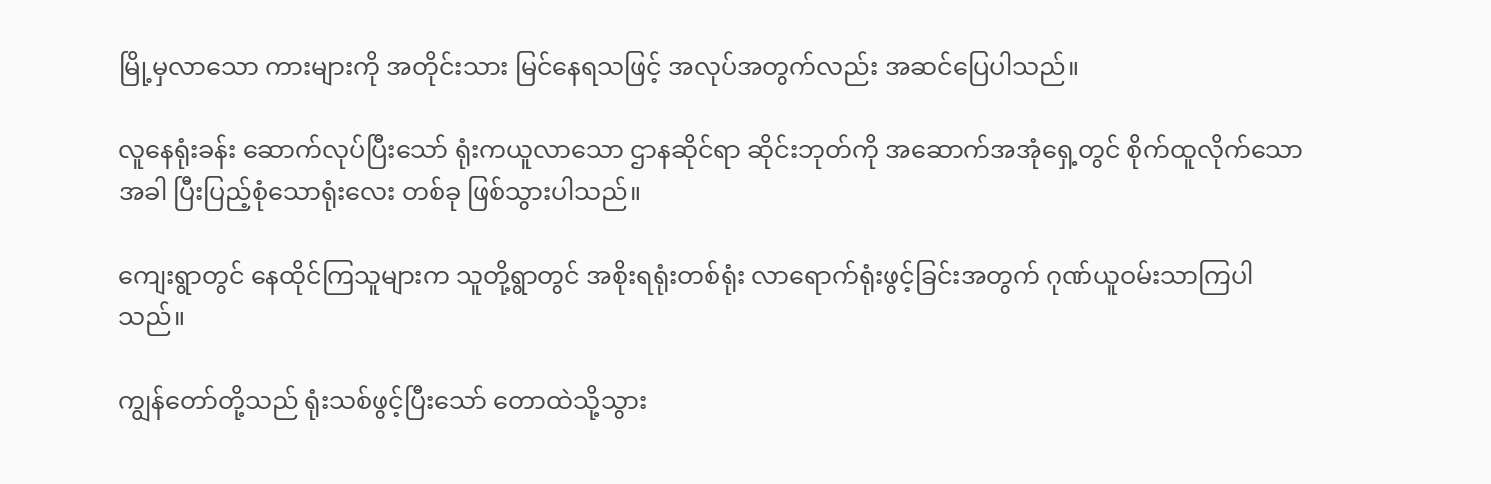မြို့မှလာသော ကားများကို အတိုင်းသား မြင်နေရသဖြင့် အလုပ်အတွက်လည်း အဆင်ပြေပါသည်။

လူနေရုံးခန်း ဆောက်လုပ်ပြီးသော် ရုံးကယူလာသော ဌာနဆိုင်ရာ ဆိုင်းဘုတ်ကို အဆောက်အအုံရှေ့တွင် စိုက်ထူလိုက်သောအခါ ပြီးပြည့်စုံသောရုံးလေး တစ်ခု ဖြစ်သွားပါသည်။

ကျေးရွာတွင် နေထိုင်ကြသူများက သူတို့ရွာတွင် အစိုးရရုံးတစ်ရုံး လာရောက်ရုံးဖွင့်ခြင်းအတွက် ဂုဏ်ယူဝမ်းသာကြပါသည်။

ကျွန်တော်တို့သည် ရုံးသစ်ဖွင့်ပြီးသော် တောထဲသို့သွား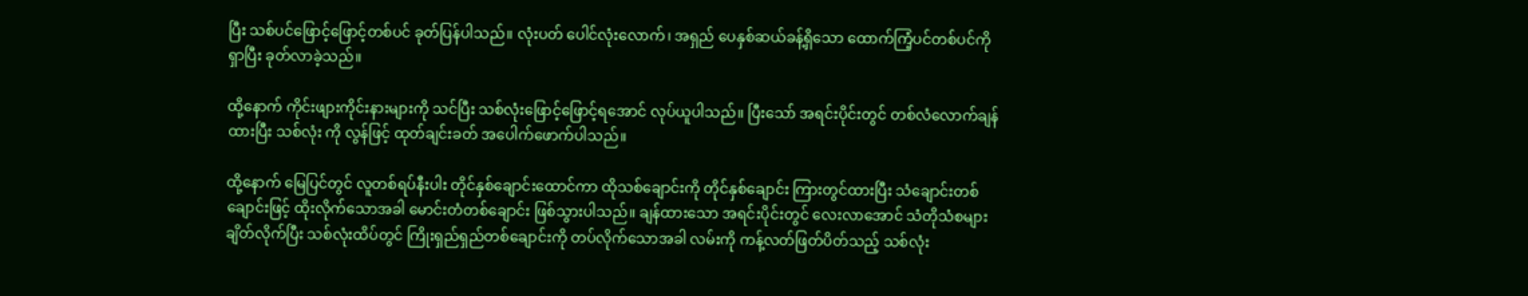ပြီး သစ်ပင်ဖြောင့်ဖြောင့်တစ်ပင် ခုတ်ပြန်ပါသည်။ လုံးပတ် ပေါင်လုံးလောက်၊ အရှည် ပေနှစ်ဆယ်ခန့်ရှိသော ထောက်ကြံ့ပင်တစ်ပင်ကို ရှာပြီး ခုတ်လာခဲ့သည်။

ထို့နောက် ကိုင်းဖျားကိုင်းနားများကို သင်ပြီး သစ်လုံးဖြောင့်ဖြောင့်ရအောင် လုပ်ယူပါသည်။ ပြီးသော် အရင်းပိုင်းတွင် တစ်လံလောက်ချန်ထားပြီး သစ်လုံး ကို လွန်ဖြင့် ထုတ်ချင်းခတ် အပေါက်ဖောက်ပါသည်။

ထို့နောက် မြေပြင်တွင် လူတစ်ရပ်နီးပါး တိုင်နှစ်ချောင်းထောင်ကာ ထိုသစ်ချောင်းကို တိုင်နှစ်ချောင်း ကြားတွင်ထားပြီး သံချောင်းတစ်ချောင်းဖြင့် ထိုးလိုက်သောအခါ မောင်းတံတစ်ချောင်း ဖြစ်သွားပါသည်။ ချန်ထားသော အရင်းပိုင်းတွင် လေးလာအောင် သံတိုသံစများချိတ်လိုက်ပြီး သစ်လုံးထိပ်တွင် ကြိုးရှည်ရှည်တစ်ချောင်းကို တပ်လိုက်သောအခါ လမ်းကို ကန့်လတ်ဖြတ်ပိတ်သည့် သစ်လုံး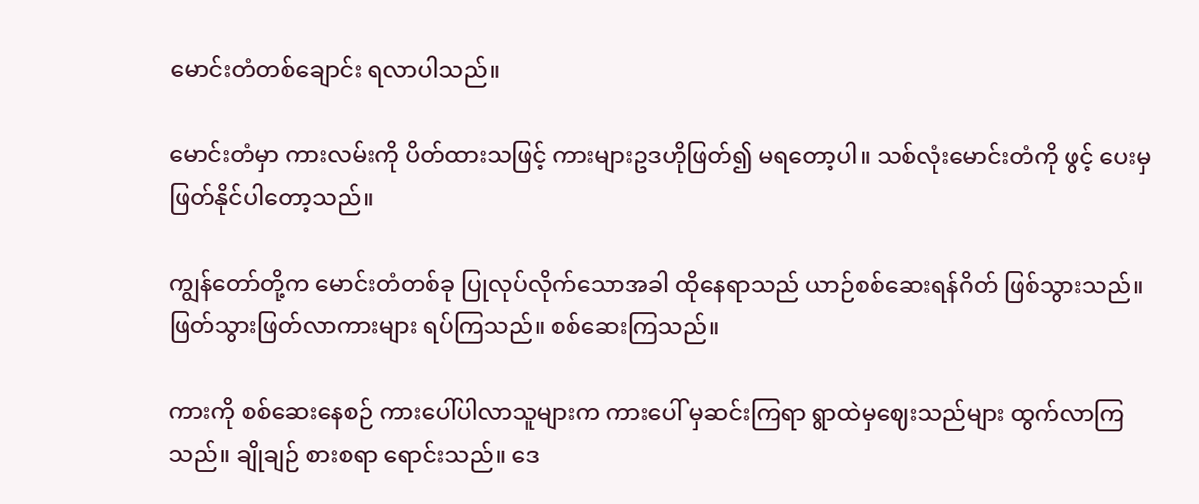မောင်းတံတစ်ချောင်း ရလာပါသည်။

မောင်းတံမှာ ကားလမ်းကို ပိတ်ထားသဖြင့် ကားများဥဒဟိုဖြတ်၍ မရတော့ပါ။ သစ်လုံးမောင်းတံကို ဖွင့် ပေးမှ ဖြတ်နိုင်ပါတော့သည်။

ကျွန်တော်တို့က မောင်းတံတစ်ခု ပြုလုပ်လိုက်သောအခါ ထိုနေရာသည် ယာဉ်စစ်ဆေးရန်ဂိတ် ဖြစ်သွားသည်။ ဖြတ်သွားဖြတ်လာကားများ ရပ်ကြသည်။ စစ်ဆေးကြသည်။

ကားကို စစ်ဆေးနေစဉ် ကားပေါ်ပါလာသူများက ကားပေါ် မှဆင်းကြရာ ရွာထဲမှဈေးသည်များ ထွက်လာကြသည်။ ချိုချဉ် စားစရာ ရောင်းသည်။ ဒေ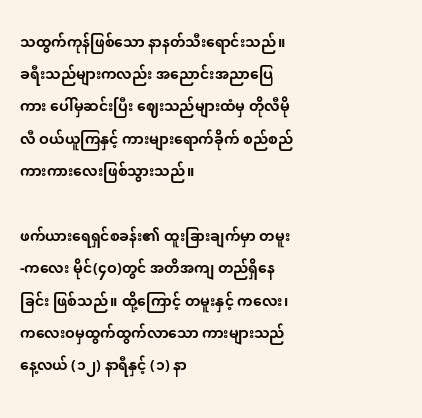သထွက်ကုန်ဖြစ်သော နာနတ်သီးရောင်းသည်။ ခရီးသည်များကလည်း အညောင်းအညာပြေ ကား ပေါ်မှဆင်းပြီး ဈေးသည်များထံမှ တိုလီမိုလီ ဝယ်ယူကြနှင့် ကားများရောက်ခိုက် စည်စည်ကားကားလေးဖြစ်သွားသည်။

ဖက်ယားရေရှင်စခန်း၏ ထူးခြားချက်မှာ တမူး-ကလေး မိုင်(၄ဝ)တွင် အတိအကျ တည်ရှိနေခြင်း ဖြစ်သည်။ ထို့ကြောင့် တမူးနှင့် ကလေး၊ ကလေးဝမှထွက်ထွက်လာသော ကားများသည် နေ့လယ် (၁၂) နာရီနှင့် (၁) နာ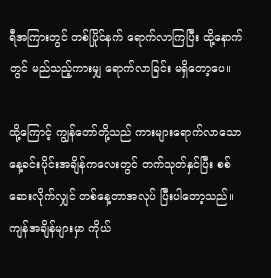ရီအကြားတွင် တစ်ပြိုင်နက် ရောက်လာကြပြီး ထို့နောက်တွင် မည်သည့်ကားမျှ ရောက်လာခြင်း မရှိတော့ပေ။

ထို့ကြောင့် ကျွန်တော်တို့သည် ကားများရောက်လာသော နေ့ခင်းပိုင်းအချိန်ကလေးတွင် တက်သုတ်နှင်ပြီး စစ်ဆေးလိုက်လျှင် တစ်နေ့တာအလုပ် ပြီးပါတော့သည်။ ကျန်အချိန်များမှာ ကိုယ်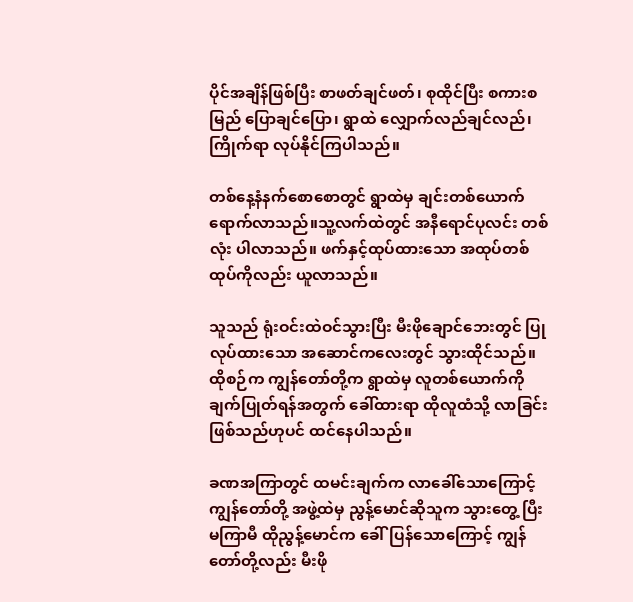ပိုင်အချိန်ဖြစ်ပြီး စာဖတ်ချင်ဖတ်၊ စုထိုင်ပြီး စကားစမြည် ပြောချင်ပြော၊ ရွာထဲ လျှောက်လည်ချင်လည်၊ ကြိုက်ရာ လုပ်နိုင်ကြပါသည်။

တစ်နေ့နံနက်စောစောတွင် ရွာထဲမှ ချင်းတစ်ယောက် ရောက်လာသည်။သူ့လက်ထဲတွင် အနီရောင်ပုလင်း တစ်လုံး ပါလာသည်။ ဖက်နှင့်ထုပ်ထားသော အထုပ်တစ်ထုပ်ကိုလည်း ယူလာသည်။

သူသည် ရုံးဝင်းထဲဝင်သွားပြီး မီးဖိုချောင်ဘေးတွင် ပြုလုပ်ထားသော အဆောင်ကလေးတွင် သွားထိုင်သည်။ ထိုစဉ်က ကျွန်တော်တို့က ရွာထဲမှ လူတစ်ယောက်ကို ချက်ပြုတ်ရန်အတွက် ခေါ်ထားရာ ထိုလူထံသို့ လာခြင်းဖြစ်သည်ဟုပင် ထင်နေပါသည်။

ခဏအကြာတွင် ထမင်းချက်က လာခေါ်သောကြောင့် ကျွန်တော်တို့ အဖွဲ့ထဲမှ ညွန့်မောင်ဆိုသူက သွားတွေ့ ပြီး မကြာမီ ထိုညွန့်မောင်က ခေါ်ပြန်သောကြောင့် ကျွန်တော်တို့လည်း မီးဖို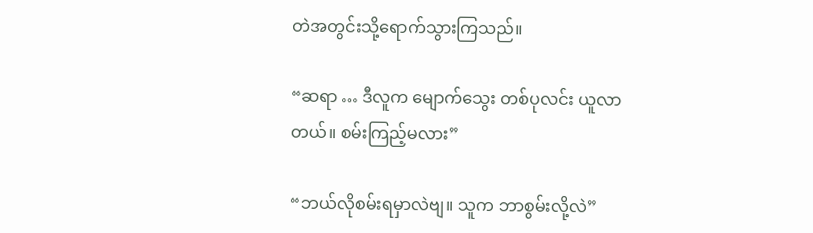တဲအတွင်းသို့ရောက်သွားကြသည်။

“ဆရာ … ဒီလူက မျောက်သွေး တစ်ပုလင်း ယူလာတယ်။ စမ်းကြည့်မလား”

“ဘယ်လိုစမ်းရမှာလဲဗျ။ သူက ဘာစွမ်းလို့လဲ”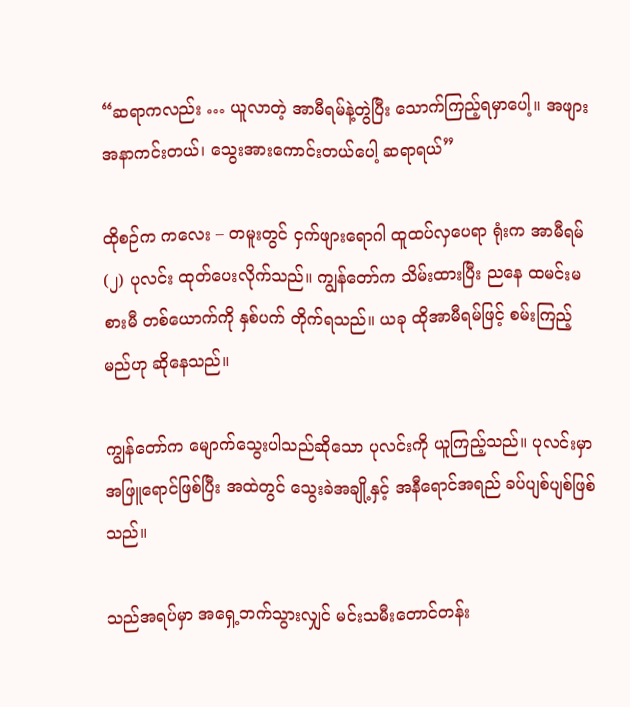“ဆရာကလည်း … ယူလာတဲ့ အာမီရမ်နဲ့တွဲပြီး သောက်ကြည့်ရမှာပေါ့။ အဖျားအနာကင်းတယ်၊ သွေးအားကောင်းတယ်ပေါ့ ဆရာရယ်”

ထိုစဉ်က ကလေး – တမူးတွင် ငှက်ဖျားရောဂါ ထူထပ်လှပေရာ ရုံးက အာမီရမ် (၂) ပုလင်း ထုတ်ပေးလိုက်သည်။ ကျွန်တော်က သိမ်းထားပြီး ညနေ ထမင်းမစားမီ တစ်ယောက်ကို နှစ်ပက် တိုက်ရသည်။ ယခု ထိုအာမီရမ်ဖြင့် စမ်းကြည့်မည်ဟု ဆိုနေသည်။

ကျွန်တော်က မျောက်သွေးပါသည်ဆိုသော ပုလင်းကို ယူကြည့်သည်။ ပုလင်းမှာ အဖြူရောင်ဖြစ်ပြီး အထဲတွင် သွေးခဲအချို့နှင့် အနီရောင်အရည် ခပ်ပျစ်ပျစ်ဖြစ်သည်။

သည်အရပ်မှာ အရှေ့ဘက်သွားလျှင် မင်းသမီးတောင်တန်း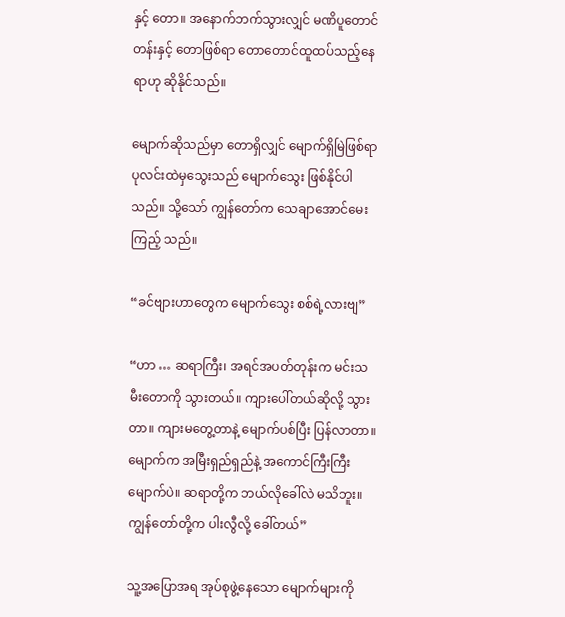နှင့် တော။ အနောက်ဘက်သွားလျှင် မဏိပူတောင်တန်းနှင့် တောဖြစ်ရာ တောတောင်ထူထပ်သည့်နေရာဟု ဆိုနိုင်သည်။

မျောက်ဆိုသည်မှာ တောရှိလျှင် မျောက်ရှိမြဲဖြစ်ရာ ပုလင်းထဲမှသွေးသည် မျောက်သွေး ဖြစ်နိုင်ပါသည်။ သို့သော် ကျွန်တော်က သေချာအောင်မေးကြည့် သည်။

“ခင်ဗျားဟာတွေက မျောက်သွေး စစ်ရဲ့လားဗျ”

“ဟာ … ဆရာကြီး၊ အရင်အပတ်တုန်းက မင်းသမီးတောကို သွားတယ်။ ကျားပေါ်တယ်ဆိုလို့ သွားတာ။ ကျားမတွေ့တာနဲ့ မျောက်ပစ်ပြီး ပြန်လာတာ။ မျောက်က အမြီးရှည်ရှည်နဲ့ အကောင်ကြီးကြီးမျောက်ပဲ။ ဆရာတို့က ဘယ်လိုခေါ်လဲ မသိဘူး။ ကျွန်တော်တို့က ပါးလွီလို့ ခေါ်တယ်”

သူ့အပြောအရ အုပ်စုဖွဲ့နေသော မျောက်များကို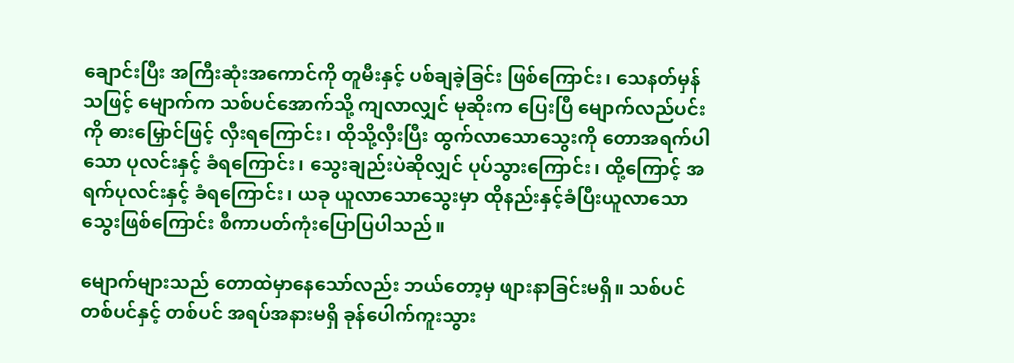ချောင်းပြီး အကြီးဆုံးအကောင်ကို တူမီးနှင့် ပစ်ချခဲ့ခြင်း ဖြစ်ကြောင်း၊ သေနတ်မှန်သဖြင့် မျောက်က သစ်ပင်အောက်သို့ ကျလာလျှင် မုဆိုးက ပြေးပြီ မျောက်လည်ပင်းကို ဓားမြှောင်ဖြင့် လှီးရကြောင်း၊ ထိုသို့လှီးပြီး ထွက်လာသောသွေးကို တောအရက်ပါသော ပုလင်းနှင့် ခံရကြောင်း၊ သွေးချည်းပဲဆိုလျှင် ပုပ်သွားကြောင်း၊ ထို့ကြောင့် အရက်ပုလင်းနှင့် ခံရကြောင်း၊ ယခု ယူလာသောသွေးမှာ ထိုနည်းနှင့်ခံပြီးယူလာသောသွေးဖြစ်ကြောင်း စီကာပတ်ကုံးပြောပြပါသည်။

မျောက်များသည် တောထဲမှာနေသော်လည်း ဘယ်တော့မှ ဖျားနာခြင်းမရှိ။ သစ်ပင်တစ်ပင်နှင့် တစ်ပင် အရပ်အနားမရှိ ခုန်ပေါက်ကူးသွား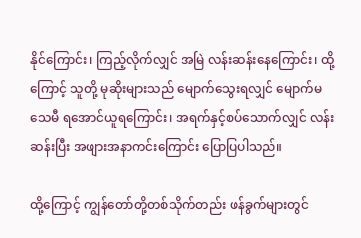နိုင်ကြောင်း၊ ကြည့်လိုက်လျှင် အမြဲ လန်းဆန်းနေကြောင်း၊ ထို့ကြောင့် သူတို့ မုဆိုးများသည် မျောက်သွေးရလျှင် မျောက်မသေမီ ရအောင်ယူရကြောင်း၊ အရက်နှင့်စပ်သောက်လျှင် လန်းဆန်းပြီး အဖျားအနာကင်းကြောင်း ပြောပြပါသည်။

ထို့ကြောင့် ကျွန်တော်တို့တစ်သိုက်တည်း ဖန်ခွက်များတွင်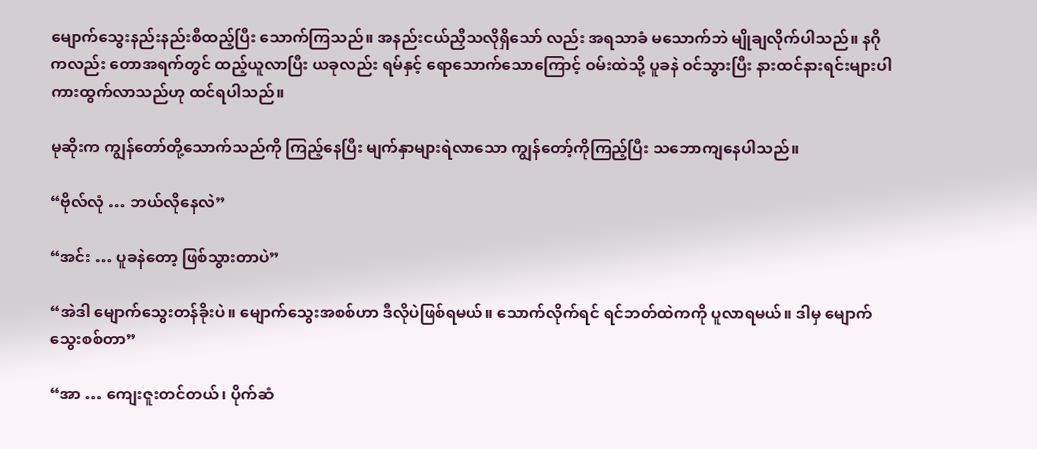မျောက်သွေးနည်းနည်းစီထည့်ပြီး သောက်ကြသည်။ အနည်းငယ်ညှီသလိုရှိသော် လည်း အရသာခံ မသောက်ဘဲ မျိုချလိုက်ပါသည်။ နဂိုကလည်း တောအရက်တွင် ထည့်ယူလာပြီး ယခုလည်း ရမ်နှင့် ရောသောက်သောကြောင့် ဝမ်းထဲသို့ ပူခနဲ ဝင်သွားပြီး နားထင်နားရင်းများပါ ကားထွက်လာသည်ဟု ထင်ရပါသည်။

မုဆိုးက ကျွန်တော်တို့သောက်သည်ကို ကြည့်နေပြီး မျက်နှာများရဲလာသော ကျွန်တော့်ကိုကြည့်ပြီး သဘောကျနေပါသည်။

“ဗိုလ်လုံ … ဘယ်လိုနေလဲ”

“အင်း … ပူခနဲတော့ ဖြစ်သွားတာပဲ”

“အဲဒါ မျောက်သွေးတန်ခိုးပဲ။ မျောက်သွေးအစစ်ဟာ ဒီလိုပဲဖြစ်ရမယ်။ သောက်လိုက်ရင် ရင်ဘတ်ထဲကကို ပူလာရမယ်။ ဒါမှ မျောက်သွေးစစ်တာ”

“အာ … ကျေးဇူးတင်တယ်၊ ပိုက်ဆံ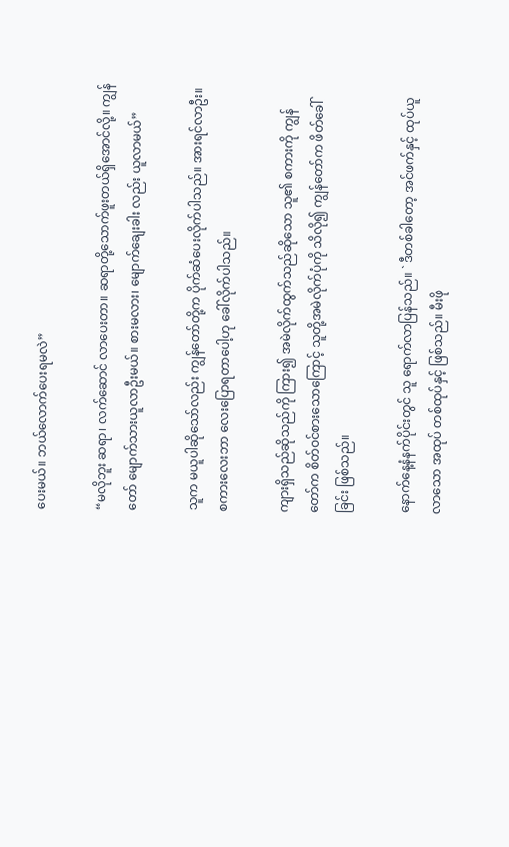ပေးမယ်။ ဘယ်လောက်ပေးရမလဲ”

“မလိုဘူး ဆရာ၊ လက်ဆောင် လာပေးတာ။ ဆရာတို့သောက်ဖူးတယ်ရှိအောင်လို့။ ကျွန်တော် မျောက်သားယူလာဦးမယ်။ စားမလား၊ မျောက်ချေးခါး လည်း ယူလာမယ်”

သူက မယူပါဆိုသော်လည်း ကျွန်တော်တို့က ပိုက်ဆံပေးလိုက်ပါသည်။ အားရင်လာဦး။ စကားလေးဘာ လေးပြောရတာပေါ့ဟု ခေါ်လိုက်ပါသည်။

ကျားရှိသည်ဆိုသည်ကို ကြား၍ အမဲလိုက်ထွက်သည်ဆိုသော သူ၏ စကားကို ကျွန်တော်က စိတ်ဝင်စားသောကြောင့် သူတို့အမဲလိုက်ပုံကို သိလို၍ ကျွန်တော်က ဖိတ်ခေါ်ခြင်း ဖြစ်သည်။

နောက်နေ့နံနက်ပိုင်းတွင် သူ ရောက်လာပြန်သည်။ ` ဒီတစ်ခါတော့ အင်ဖက်နှင့် ထုပ်ယူလာသော အထုပ် တစ်ထုပ်နှင့် ဖြစ်သည်။ မီးဖို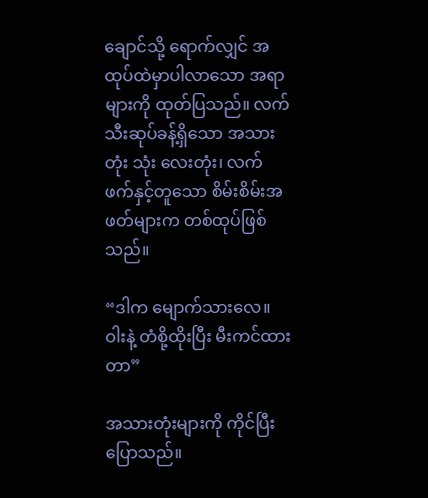ချောင်သို့ ရောက်လျှင် အထုပ်ထဲမှာပါလာသော အရာများကို ထုတ်ပြသည်။ လက်သီးဆုပ်ခန့်ရှိသော အသားတုံး သုံး လေးတုံး၊ လက်ဖက်နှင့်တူသော စိမ်းစိမ်းအဖတ်များက တစ်ထုပ်ဖြစ်သည်။

“ဒါက မျောက်သားလေ။ ဝါးနဲ့ တံစို့ထိုးပြီး မီးကင်ထားတာ”

အသားတုံးများကို ကိုင်ပြီးပြောသည်။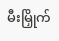မီးမြှိုက်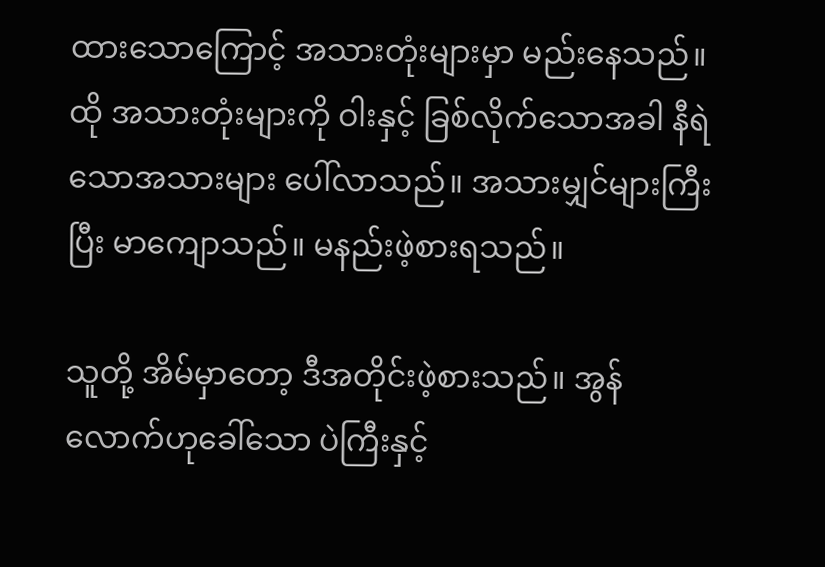ထားသောကြောင့် အသားတုံးများမှာ မည်းနေသည်။ ထို အသားတုံးများကို ဝါးနှင့် ခြစ်လိုက်သောအခါ နီရဲသောအသားများ ပေါ်လာသည်။ အသားမျှင်များကြီးပြီး မာကျောသည်။ မနည်းဖဲ့စားရသည်။

သူတို့ အိမ်မှာတော့ ဒီအတိုင်းဖဲ့စားသည်။ အွန်လောက်ဟုခေါ်သော ပဲကြီးနှင့်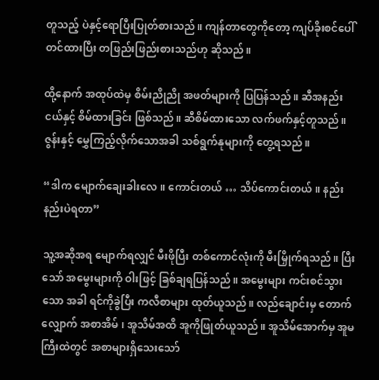တူသည့် ပဲနှင့်ရောပြီးပြုတ်စားသည်။ ကျန်တာတွေကိုတော့ ကျပ်ခိုးစင်ပေါ် တင်ထားပြီး တဖြည်းဖြည်းစားသည်ဟု ဆိုသည်။

ထို့နောက် အထုပ်ထဲမှ စိမ်းညိုညို အဖတ်များကို ပြပြန်သည်။ ဆီအနည်းငယ်နှင့် စိမ်ထားခြင်း ဖြစ်သည်။ ဆီစိမ်ထားသော လက်ဖက်နှင့်တူသည်။ ဇွန်းနှင့် မွှေကြည့်လိုက်သောအခါ သစ်ရွက်နုများကို တွေ့ရသည်။

“ဒါက မျောက်ချေးခါးလေ။ ကောင်းတယ် … သိပ်ကောင်းတယ်။ နည်းနည်းပဲရတာ”

သူ့အဆိုအရ မျောက်ရလျှင် မီးဖိုပြီး တစ်ကောင်လုံးကို မီးမြှိုက်ရသည်။ ပြီးသော် အမွေးများကို ဝါးဖြင့် ခြစ်ချရပြန်သည်။ အမွေးများ ကင်းစင်သွားသော အခါ ရင်ကိုခွဲပြီး ကလီစာများ ထုတ်ယူသည်။ လည်ချောင်းမှ တောက်လျှောက် အစာအိမ်၊ အူသိမ်အထိ အူကိုဖြုတ်ယူသည်။ အူသိမ်အောက်မှ အူမကြီးထဲတွင် အစာများရှိသေးသော်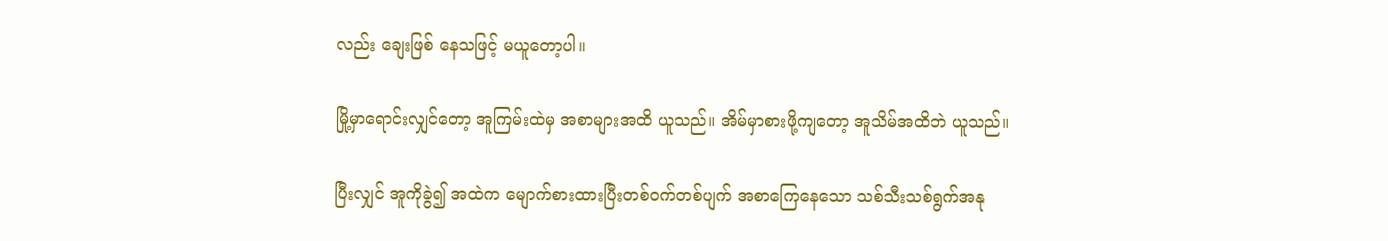လည်း ချေးဖြစ် နေသဖြင့် မယူတော့ပါ။

မြို့မှာရောင်းလျှင်တော့ အူကြမ်းထဲမှ အစာများအထိ ယူသည်။ အိမ်မှာစားဖို့ကျတော့ အူသိမ်အထိဘဲ ယူသည်။

ပြီးလျှင် အူကိုခွဲ၍ အထဲက မျောက်စားထားပြီးတစ်ဝက်တစ်ပျက် အစာကြေနေသော သစ်သီးသစ်ရွက်အနု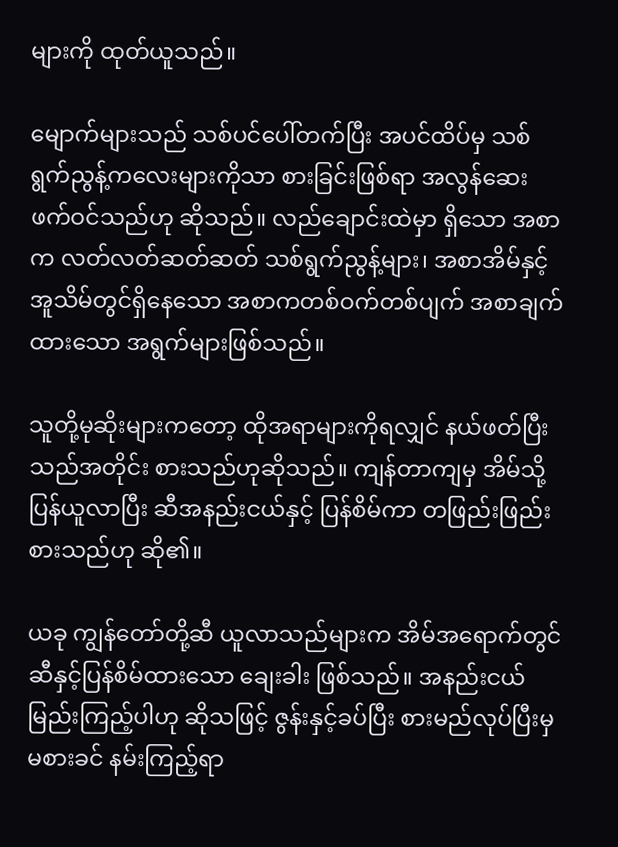များကို ထုတ်ယူသည်။

မျောက်များသည် သစ်ပင်ပေါ်တက်ပြီး အပင်ထိပ်မှ သစ်ရွက်ညွန့်ကလေးများကိုသာ စားခြင်းဖြစ်ရာ အလွန်ဆေးဖက်ဝင်သည်ဟု ဆိုသည်။ လည်ချောင်းထဲမှာ ရှိသော အစာက လတ်လတ်ဆတ်ဆတ် သစ်ရွက်ညွန့်များ၊ အစာအိမ်နှင့် အူသိမ်တွင်ရှိနေသော အစာကတစ်ဝက်တစ်ပျက် အစာချက်ထားသော အရွက်များဖြစ်သည်။

သူတို့မုဆိုးများကတော့ ထိုအရာများကိုရလျှင် နယ်ဖတ်ပြီး သည်အတိုင်း စားသည်ဟုဆိုသည်။ ကျန်တာကျမှ အိမ်သို့ပြန်ယူလာပြီး ဆီအနည်းငယ်နှင့် ပြန်စိမ်ကာ တဖြည်းဖြည်းစားသည်ဟု ဆို၏။

ယခု ကျွန်တော်တို့ဆီ ယူလာသည်များက အိမ်အရောက်တွင် ဆီနှင့်ပြန်စိမ်ထားသော ချေးခါး ဖြစ်သည်။ အနည်းငယ် မြည်းကြည့်ပါဟု ဆိုသဖြင့် ဇွန်းနှင့်ခပ်ပြီး စားမည်လုပ်ပြီးမှ မစားခင် နမ်းကြည့်ရာ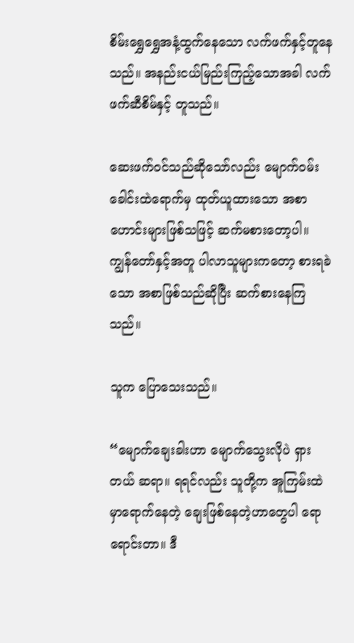စိမ်းရွှေရွှေအနံ့ထွက်နေသော လက်ဖက်နှင့်တူနေသည်။ အနည်းငယ်မြည်းကြည့်သောအခါ လက်ဖက်ဆီစိမ်နှင့် တူသည်။

ဆေးဖက်ဝင်သည်ဆိုသော်လည်း မျောက်ဝမ်းခေါင်းထဲရောက်မှ ထုတ်ယူထားသော အစာဟောင်းများဖြစ်သဖြင့် ဆက်မစားတော့ပါ။ ကျွန်တော်နှင့်အတူ ပါလာသူများကတော့ စားရခဲသော အစာဖြစ်သည်ဆိုပြီး ဆက်စားနေကြသည်။

သူက ပြောသေးသည်။

“မျောက်ချေးခါးဟာ မျောက်သွေးလိုပဲ ရှားတယ် ဆရာ။ ရရင်လည်း သူတို့က အူကြမ်းထဲမှာရောက်နေတဲ့ ချေးဖြစ်နေတဲ့ဟာတွေပါ ရောရောင်းတာ။ ဒီ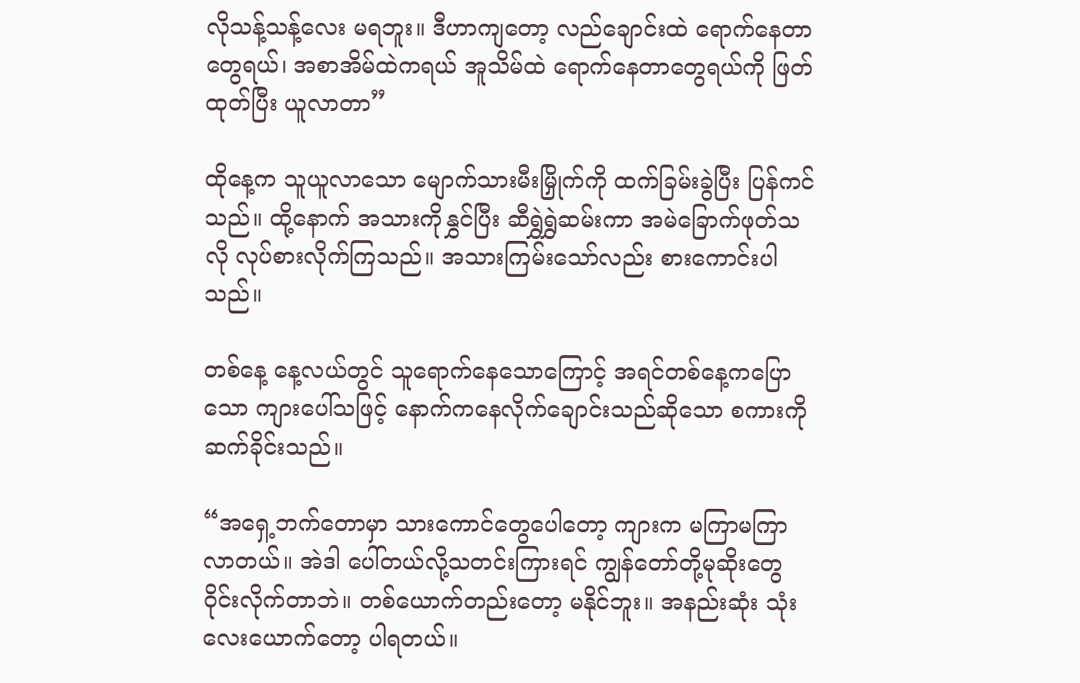လိုသန့်သန့်လေး မရဘူး။ ဒီဟာကျတော့ လည်ချောင်းထဲ ရောက်နေတာတွေရယ်၊ အစာအိမ်ထဲကရယ် အူသိမ်ထဲ ရောက်နေတာတွေရယ်ကို ဖြတ်ထုတ်ပြီး ယူလာတာ”

ထိုနေ့က သူယူလာသော မျောက်သားမီးမြှိုက်ကို ထက်ခြမ်းခွဲပြီး ပြန်ကင်သည်။ ထို့နောက် အသားကိုနွှင်ပြီး ဆီရွှဲရွှဲဆမ်းကာ အမဲခြောက်ဖုတ်သလို လုပ်စားလိုက်ကြသည်။ အသားကြမ်းသော်လည်း စားကောင်းပါသည်။

တစ်နေ့ နေ့လယ်တွင် သူရောက်နေသောကြောင့် အရင်တစ်နေ့ကပြောသော ကျားပေါ်သဖြင့် နောက်ကနေလိုက်ချောင်းသည်ဆိုသော စကားကိုဆက်ခိုင်းသည်။

“အရှေ့ဘက်တောမှာ သားကောင်တွေပေါတော့ ကျားက မကြာမကြာ လာတယ်။ အဲဒါ ပေါ်တယ်လို့သတင်းကြားရင် ကျွန်တော်တို့မုဆိုးတွေ ဝိုင်းလိုက်တာဘဲ။ တစ်ယောက်တည်းတော့ မနိုင်ဘူး။ အနည်းဆုံး သုံး လေးယောက်တော့ ပါရတယ်။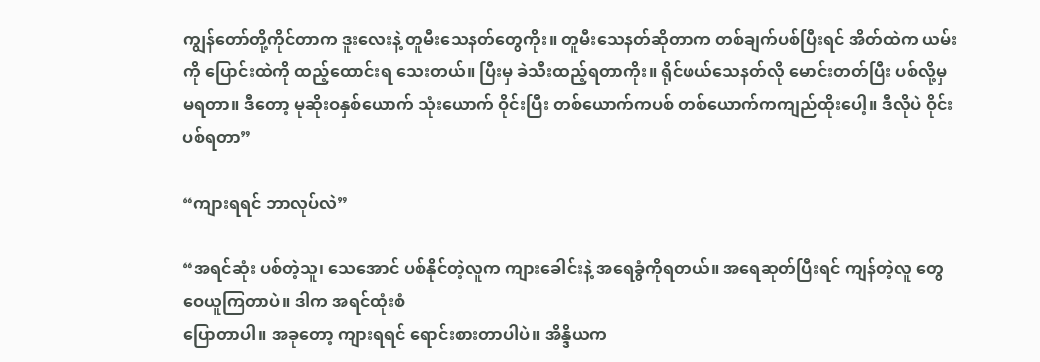ကျွန်တော်တို့ကိုင်တာက ဒူးလေးနဲ့ တူမီးသေနတ်တွေကိုး။ တူမီးသေနတ်ဆိုတာက တစ်ချက်ပစ်ပြီးရင် အိတ်ထဲက ယမ်းကို ပြောင်းထဲကို ထည့်ထောင်းရ သေးတယ်။ ပြီးမှ ခဲသီးထည့်ရတာကိုး။ ရိုင်ဖယ်သေနတ်လို မောင်းတတ်ပြီး ပစ်လို့မှ မရတာ။ ဒီတော့ မုဆိုးဝနှစ်ယောက် သုံးယောက် ဝိုင်းပြီး တစ်ယောက်ကပစ် တစ်ယောက်ကကျည်ထိုးပေါ့။ ဒီလိုပဲ ဝိုင်း
ပစ်ရတာ”

“ကျားရရင် ဘာလုပ်လဲ”

“အရင်ဆုံး ပစ်တဲ့သူ၊ သေအောင် ပစ်နိုင်တဲ့လူက ကျားခေါင်းနဲ့ အရေခွံကိုရတယ်။ အရေဆုတ်ပြီးရင် ကျန်တဲ့လူ တွေ ဝေယူကြတာပဲ။ ဒါက အရင်ထုံးစံ
ပြောတာပါ။ အခုတော့ ကျားရရင် ရောင်းစားတာပါပဲ။ အိန္ဒိယက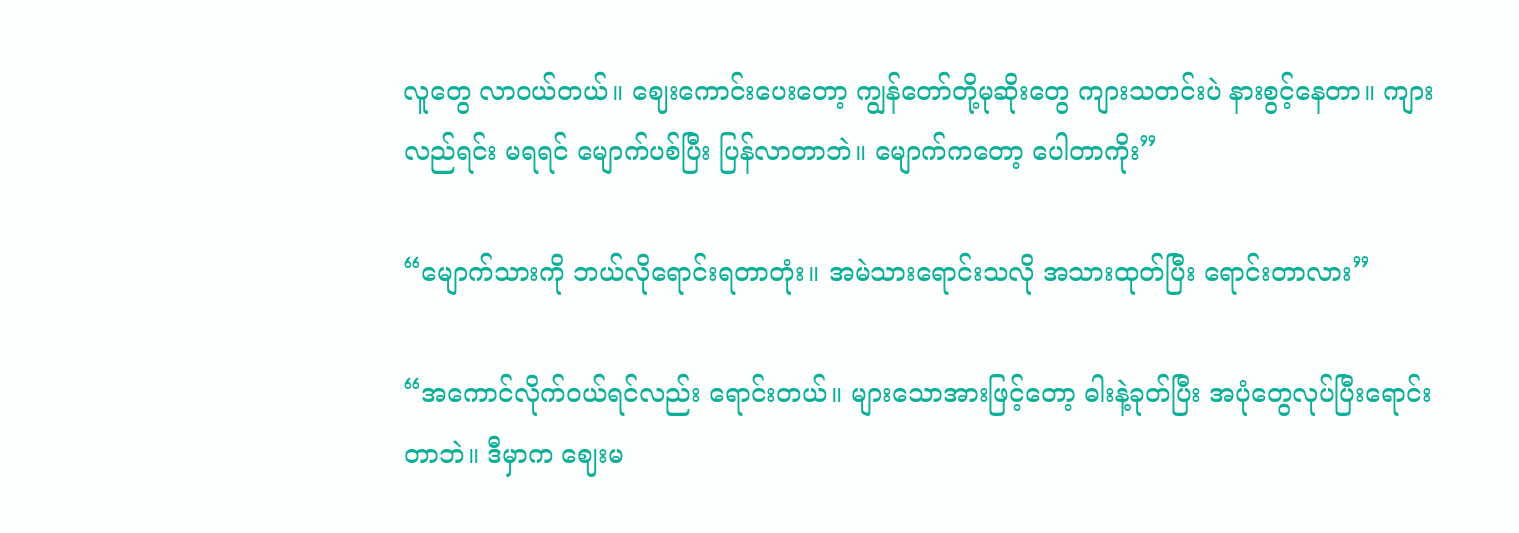လူတွေ လာဝယ်တယ်။ ဈေးကောင်းပေးတော့ ကျွန်တော်တို့မုဆိုးတွေ ကျားသတင်းပဲ နားစွင့်နေတာ။ ကျားလည်ရင်း မရရင် မျောက်ပစ်ပြီး ပြန်လာတာဘဲ။ မျောက်ကတော့ ပေါတာကိုး”

“မျောက်သားကို ဘယ်လိုရောင်းရတာတုံး။ အမဲသားရောင်းသလို အသားထုတ်ပြီး ရောင်းတာလား”

“အကောင်လိုက်ဝယ်ရင်လည်း ရောင်းတယ်။ များသောအားဖြင့်တော့ ဓါးနဲ့ခုတ်ပြီး အပုံတွေလုပ်ပြီးရောင်းတာဘဲ။ ဒီမှာက ဈေးမ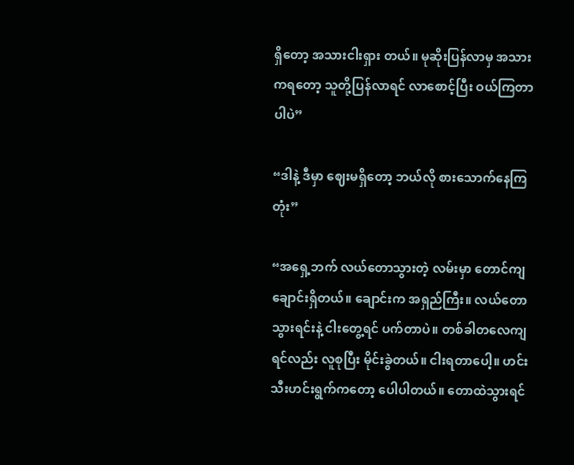ရှိတော့ အသားငါးရှား တယ်။ မုဆိုးပြန်လာမှ အသားကရတော့ သူတို့ပြန်လာရင် လာစောင့်ပြီး ဝယ်ကြတာပါပဲ”

“ဒါနဲ့ ဒီမှာ ဈေးမရှိတော့ ဘယ်လို စားသောက်နေကြတုံး”

“အရှေ့ဘက် လယ်တောသွားတဲ့ လမ်းမှာ တောင်ကျချောင်းရှိတယ်။ ချောင်းက အရှည်ကြီး။ လယ်တောသွားရင်းနဲ့ ငါးတွေ့ရင် ပက်တာပဲ။ တစ်ခါတလေကျရင်လည်း လူစုပြီး မိုင်းခွဲတယ်။ ငါးရတာပေါ့။ ဟင်းသီးဟင်းရွက်ကတော့ ပေါပါတယ်။ တောထဲသွားရင်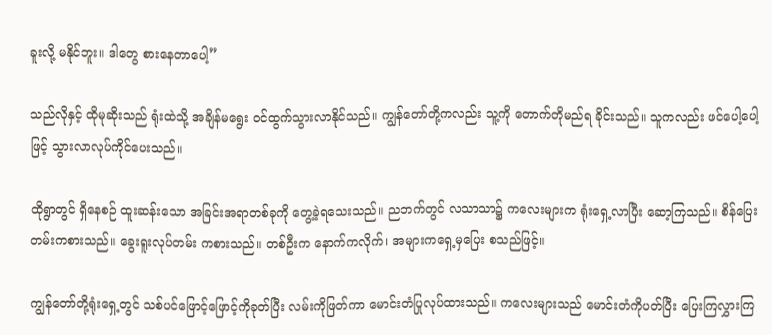ခူးလို့ မနိုင်ဘူး။ ဒါတွေ စားနေတာပေါ့”

သည်လိုနှင့် ထိုမုဆိုးသည် ရုံးထဲသို့ အချိန်မရွေး ဝင်ထွက်သွားလာနိုင်သည်။ ကျွန်တော်တို့ကလည်း သူ့ကို တောက်တိုမည်ရ ခိုင်းသည်။ သူကလည်း ဖင်ပေါ့ပေါ့ဖြင့် သွားလာလုပ်ကိုင်ပေးသည်။

ထိုရွာတွင် ရှိနေစဉ် ထူးဆန်းသော အခြင်းအရာတစ်ခုကို တွေ့ခဲ့ရသေးသည်။ ညဘက်တွင် လသာသာ၌ ကလေးများက ရုံးရှေ့လာပြီး ဆော့ကြသည်။ စိန်ပြေး တမ်းကစားသည်။ ခွေးရူးလုပ်တမ်း ကစားသည်။ တစ်ဦးက နောက်ကလိုက်၊ အများကရှေ့မှပြေး စသည်ဖြင့်။

ကျွန်တော်တို့ရုံးရှေ့တွင် သစ်ပင်ဖြောင့်ဖြောင့်ကိုခုတ်ပြီး လမ်းကိုဖြတ်ကာ မောင်းတံပြုလုပ်ထားသည်။ ကလေးများသည် မောင်းတံကိုပတ်ပြီး ပြေးကြလွှားကြ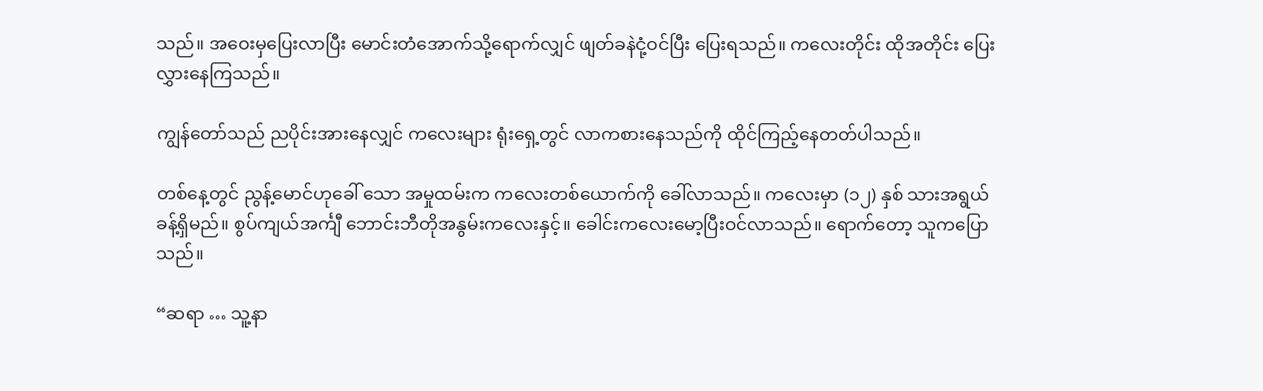သည်။ အဝေးမှပြေးလာပြီး မောင်းတံအောက်သို့ရောက်လျှင် ဖျတ်ခနဲငုံ့ဝင်ပြီး ပြေးရသည်။ ကလေးတိုင်း ထိုအတိုင်း ပြေးလွှားနေကြသည်။

ကျွန်တော်သည် ညပိုင်းအားနေလျှင် ကလေးများ ရုံးရှေ့တွင် လာကစားနေသည်ကို ထိုင်ကြည့်နေတတ်ပါသည်။

တစ်နေ့တွင် ညွန့်မောင်ဟုခေါ် သော အမှုထမ်းက ကလေးတစ်ယောက်ကို ခေါ်လာသည်။ ကလေးမှာ (၁၂) နှစ် သားအရွယ်ခန့်ရှိမည်။ စွပ်ကျယ်အင်္ကျီ ဘောင်းဘီတိုအနွမ်းကလေးနှင့်။ ခေါင်းကလေးမော့ပြီးဝင်လာသည်။ ရောက်တော့ သူကပြောသည်။

“ဆရာ … သူ့နာ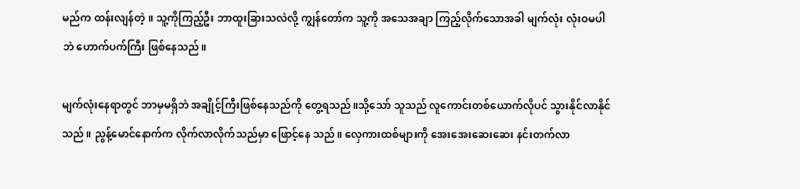မည်က ထန်းလျန်တဲ့။ သူ့ကိုကြည့်ဦး ဘာထူးခြားသလဲလို့ ကျွန်တော်က သူ့ကို အသေအချာ ကြည့်လိုက်သောအခါ မျက်လုံး လုံးဝမပါဘဲ ဟောက်ပက်ကြီး ဖြစ်နေသည်။

မျက်လုံးနေရာတွင် ဘာမှမရှိဘဲ အချိုင့်ကြီးဖြစ်နေသည်ကို တွေ့ရသည်။သို့သော် သူသည် လူကောင်းတစ်ယောက်လိုပင် သွားနိုင်လာနိုင်သည်။ ညွန့်မောင်နောက်က လိုက်လာလိုက်သည်မှာ ဖြောင့်နေ သည်။ လှေကားထစ်များကို အေးအေးဆေးဆေး နင်းတက်လာ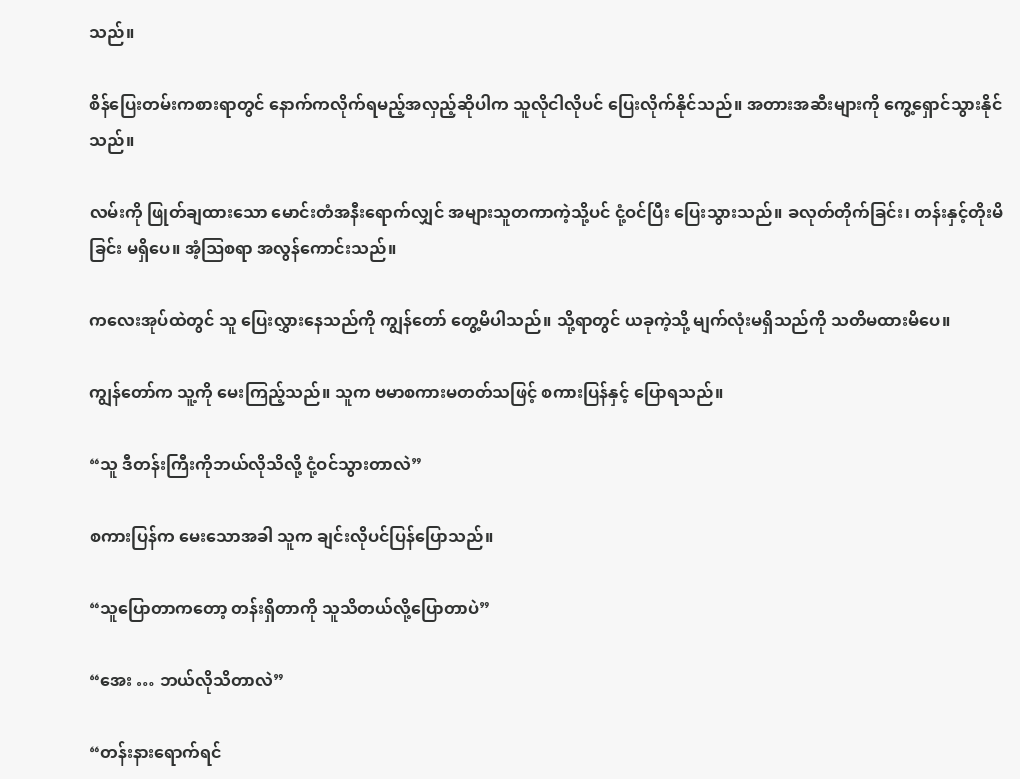သည်။

စိန်ပြေးတမ်းကစားရာတွင် နောက်ကလိုက်ရမည့်အလှည့်ဆိုပါက သူလိုငါလိုပင် ပြေးလိုက်နိုင်သည်။ အတားအဆီးများကို ကွေ့ရှောင်သွားနိုင်သည်။

လမ်းကို ဖြုတ်ချထားသော မောင်းတံအနီးရောက်လျှင် အများသူတကာကဲ့သို့ပင် ငုံ့ဝင်ပြီး ပြေးသွားသည်။ ခလုတ်တိုက်ခြင်း၊ တန်းနှင့်တိုးမိခြင်း မရှိပေ။ အံ့ဩစရာ အလွန်ကောင်းသည်။

ကလေးအုပ်ထဲတွင် သူ ပြေးလွှားနေသည်ကို ကျွန်တော် တွေ့မိပါသည်။ သို့ရာတွင် ယခုကဲ့သို့ မျက်လုံးမရှိသည်ကို သတိမထားမိပေ။

ကျွန်တော်က သူ့ကို မေးကြည့်သည်။ သူက ဗမာစကားမတတ်သဖြင့် စကားပြန်နှင့် ပြောရသည်။

“သူ ဒီတန်းကြီးကိုဘယ်လိုသိလို့ ငုံ့ဝင်သွားတာလဲ”

စကားပြန်က မေးသောအခါ သူက ချင်းလိုပင်ပြန်ပြောသည်။

“သူပြောတာကတော့ တန်းရှိတာကို သူသိတယ်လို့ပြောတာပဲ”

“အေး … ဘယ်လိုသိတာလဲ”

“တန်းနားရောက်ရင်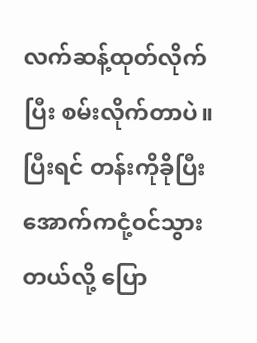လက်ဆန့်ထုတ်လိုက်ပြီး စမ်းလိုက်တာပဲ။ ပြီးရင် တန်းကိုခိုပြီး အောက်ကငုံ့ဝင်သွားတယ်လို့ ပြော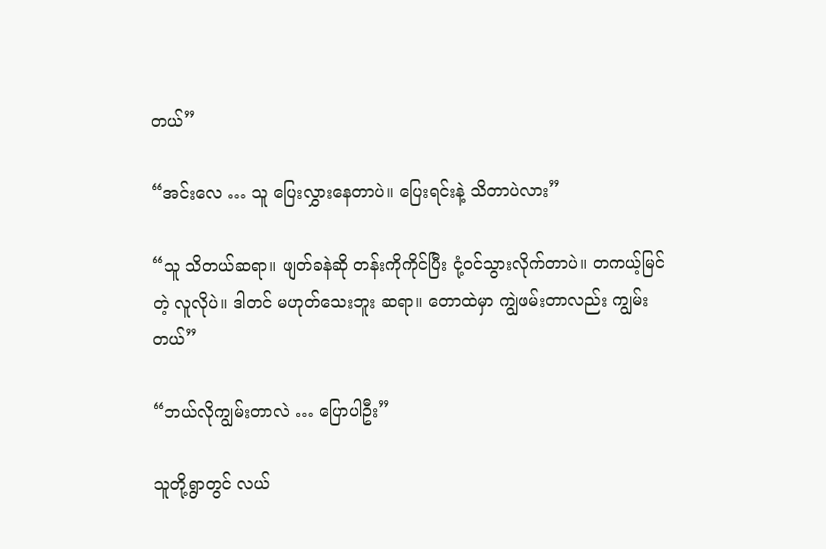တယ်”

“အင်းလေ … သူ ပြေးလွှားနေတာပဲ။ ပြေးရင်းနဲ့ သိတာပဲလား”

“သူ သိတယ်ဆရာ။ ဖျတ်ခနဲဆို တန်းကိုကိုင်ပြီး ငုံ့ဝင်သွားလိုက်တာပဲ။ တကယ့်မြင်တဲ့ လူလိုပဲ။ ဒါတင် မဟုတ်သေးဘူး ဆရာ။ တောထဲမှာ ကျွဲဖမ်းတာလည်း ကျွမ်းတယ်”

“ဘယ်လိုကျွမ်းတာလဲ … ပြောပါဦး”

သူတို့ရွာတွင် လယ်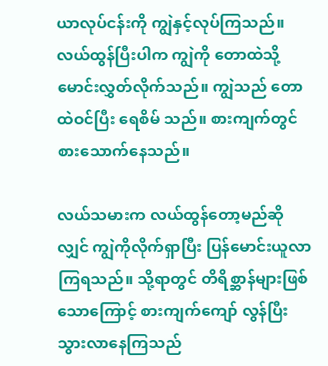ယာလုပ်ငန်းကို ကျွဲနှင့်လုပ်ကြသည်။ လယ်ထွန်ပြီးပါက ကျွဲကို တောထဲသို့မောင်းလွှတ်လိုက်သည်။ ကျွဲသည် တောထဲဝင်ပြီး ရေစိမ် သည်။ စားကျက်တွင် စားသောက်နေသည်။

လယ်သမားက လယ်ထွန်တော့မည်ဆိုလျှင် ကျွဲကိုလိုက်ရှာပြီး ပြန်မောင်းယူလာကြရသည်။ သို့ရာတွင် တိရိစ္ဆာန်များဖြစ်သောကြောင့် စားကျက်ကျော် လွန်ပြီး သွားလာနေကြသည်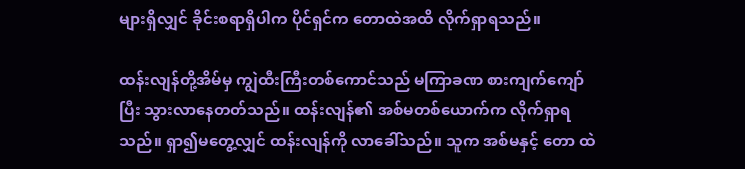များရှိလျှင် ခိုင်းစရာရှိပါက ပိုင်ရှင်က တောထဲအထိ လိုက်ရှာရသည်။

ထန်းလျန်တို့အိမ်မှ ကျွဲထီးကြီးတစ်ကောင်သည် မကြာခဏ စားကျက်ကျော်ပြီး သွားလာနေတတ်သည်။ ထန်းလျန်၏ အစ်မတစ်ယောက်က လိုက်ရှာရ သည်။ ရှာ၍မတွေ့လျှင် ထန်းလျန်ကို လာခေါ်သည်။ သူက အစ်မနှင့် တော ထဲ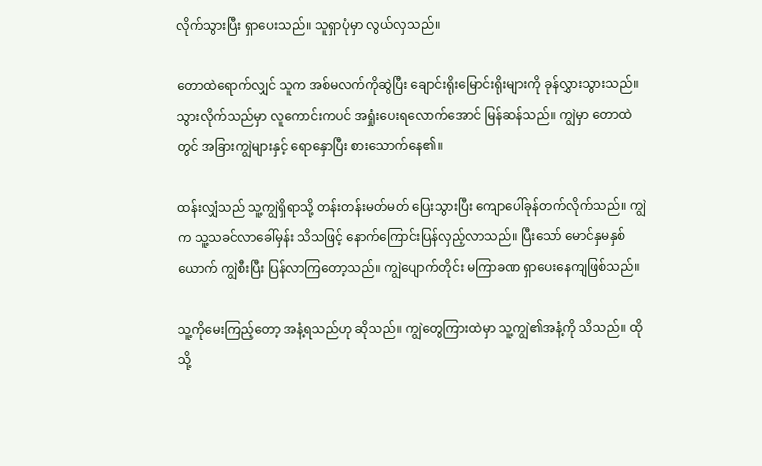လိုက်သွားပြီး ရှာပေးသည်။ သူရှာပုံမှာ လွယ်လှသည်။

တောထဲရောက်လျှင် သူက အစ်မလက်ကိုဆွဲပြီး ချောင်းရိုးမြောင်းရိုးများကို ခုန်လွှားသွားသည်။ သွားလိုက်သည်မှာ လူကောင်းကပင် အရှုံးပေးရလောက်အောင် မြန်ဆန်သည်။ ကျွဲမှာ တောထဲတွင် အခြားကျွဲများနှင့် ရောနှောပြီး စားသောက်နေ၏။

ထန်းလျှံသည် သူ့ကျွဲရှိရာသို့ တန်းတန်းမတ်မတ် ပြေးသွားပြီး ကျောပေါ်ခုန်တက်လိုက်သည်။ ကျွဲက သူ့သခင်လာခေါ်မှန်း သိသဖြင့် နောက်ကြောင်းပြန်လှည့်လာသည်။ ပြီးသော် မောင်နှမနှစ်ယောက် ကျွဲစီးပြီး ပြန်လာကြတော့သည်။ ကျွဲပျောက်တိုင်း မကြာခဏ ရှာပေးနေကျဖြစ်သည်။

သူ့ကိုမေးကြည့်တော့ အနံ့ရသည်ဟု ဆိုသည်။ ကျွဲတွေကြားထဲမှာ သူ့ကျွဲ၏အနံ့ကို သိသည်။ ထိုသို့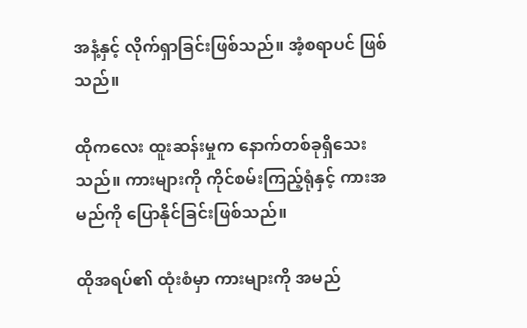အနံ့နှင့် လိုက်ရှာခြင်းဖြစ်သည်။ အံ့စရာပင် ဖြစ်သည်။

ထိုကလေး ထူးဆန်းမှုက နောက်တစ်ခုရှိသေးသည်။ ကားများကို ကိုင်စမ်းကြည့်ရုံနှင့် ကားအမည်ကို ပြောနိုင်ခြင်းဖြစ်သည်။

ထိုအရပ်၏ ထုံးစံမှာ ကားများကို အမည်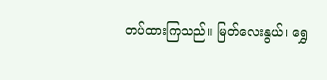တပ်ထားကြသည်။ မြတ်လေးနွယ်၊ ရွှေ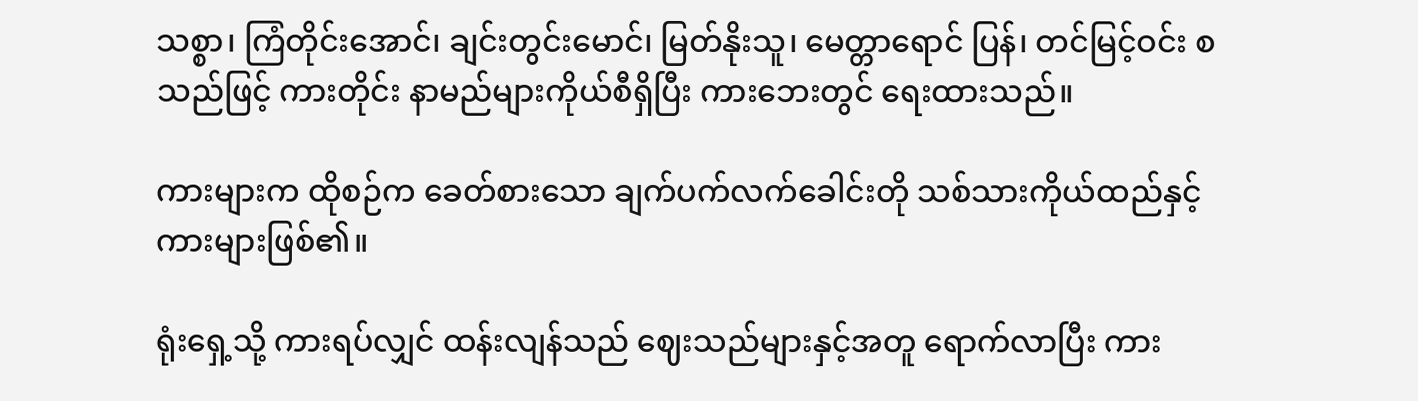သစ္စာ၊ ကြံတိုင်းအောင်၊ ချင်းတွင်းမောင်၊ မြတ်နိုးသူ၊ မေတ္တာရောင် ပြန်၊ တင်မြင့်ဝင်း စသည်ဖြင့် ကားတိုင်း နာမည်များကိုယ်စီရှိပြီး ကားဘေးတွင် ရေးထားသည်။

ကားများက ထိုစဉ်က ခေတ်စားသော ချက်ပက်လက်ခေါင်းတို သစ်သားကိုယ်ထည်နှင့် ကားများဖြစ်၏။

ရုံးရှေ့သို့ ကားရပ်လျှင် ထန်းလျန်သည် ဈေးသည်များနှင့်အတူ ရောက်လာပြီး ကား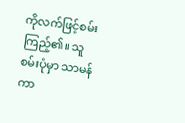ကိုလက်ဖြင့်စမ်းကြည့်၏။ သူစမ်းပုံမှာ သာမန်ကာ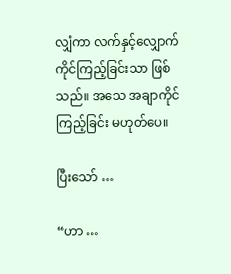လျှံကာ လက်နှင့်လျှောက်ကိုင်ကြည့်ခြင်းသာ ဖြစ်သည်။ အသေ အချာကိုင်ကြည့်ခြင်း မဟုတ်ပေ။

ပြီးသော် …

“ဟာ …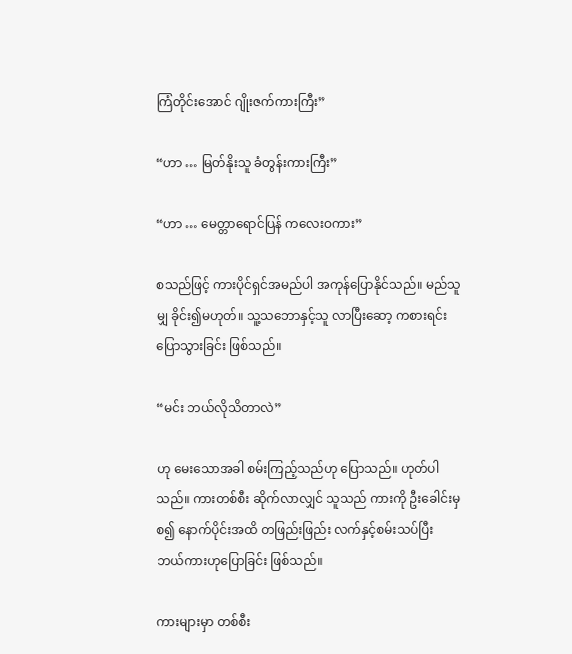ကြံတိုင်းအောင် ဂျိုးဇက်ကားကြီး”

“ဟာ … မြတ်နိုးသူ ခံတွန်းကားကြီး”

“ဟာ … မေတ္တာရောင်ပြန် ကလေးဝကား”

စသည်ဖြင့် ကားပိုင်ရှင်အမည်ပါ အကုန်ပြောနိုင်သည်။ မည်သူမျှ ခိုင်း၍မဟုတ်။ သူ့သဘောနှင့်သူ လာပြီးဆော့ ကစားရင်း ပြောသွားခြင်း ဖြစ်သည်။

“မင်း ဘယ်လိုသိတာလဲ”

ဟု မေးသောအခါ စမ်းကြည့်သည်ဟု ပြောသည်။ ဟုတ်ပါသည်။ ကားတစ်စီး ဆိုက်လာလျှင် သူသည် ကားကို ဦးခေါင်းမှစ၍ နောက်ပိုင်းအထိ တဖြည်းဖြည်း လက်နှင့်စမ်းသပ်ပြီး ဘယ်ကားဟုပြောခြင်း ဖြစ်သည်။

ကားများမှာ တစ်စီး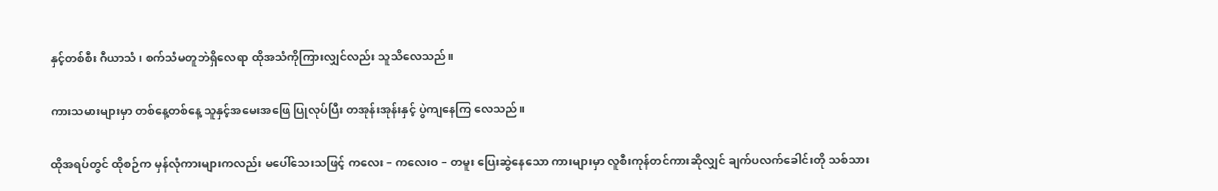နှင့်တစ်စီး ဂီယာသံ၊ စက်သံမတူဘဲရှိလေရာ ထိုအသံကိုကြားလျှင်လည်း သူသိလေသည်။

ကားသမားများမှာ တစ်နေ့တစ်နေ့ သူနှင့်အမေးအဖြေ ပြုလုပ်ပြီး တအုန်းအုန်းနှင့် ပွဲကျနေကြ လေသည်။

ထိုအရပ်တွင် ထိုစဉ်က မှန်လုံကားများကလည်း မပေါ်သေးသဖြင့် ကလေး – ကလေးဝ – တမူး ပြေးဆွဲနေသော ကားများမှာ လူစီးကုန်တင်ကားဆိုလျှင် ချက်ပလက်ခေါင်းတို သစ်သား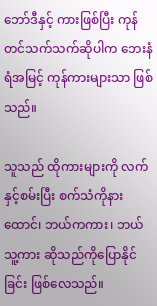ဘော်ဒီနှင့် ကားဖြစ်ပြီး ကုန်တင်သက်သက်ဆိုပါက ဘေးနံရံအမြင့် ကုန်ကားများသာ ဖြစ်သည်။

သူသည် ထိုကားများကို လက်နှင့်စမ်းပြီး စက်သံကိုနားထောင်၊ ဘယ်ကကား၊ ဘယ်သူ့ကား ဆိုသည်ကိုပြောနိုင်ခြင်း ဖြစ်လေသည်။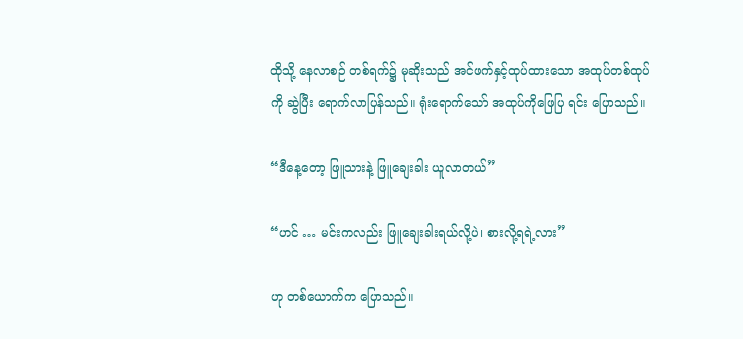ထိုသို့ နေလာစဉ် တစ်ရက်၌ မုဆိုးသည် အင်ဖက်နှင့်ထုပ်ထားသော အထုပ်တစ်ထုပ်ကို ဆွဲပြီး ရောက်လာပြန်သည်။ ရုံးရောက်သော် အထုပ်ကိုဖြေပြ ရင်း ပြောသည်။

“ဒီနေ့တော့ ဖြူသားနဲ့ ဖြူချေးခါး ယူလာတယ်”

“ဟင် … မင်းကလည်း ဖြူချေးခါးရယ်လို့ပဲ၊ စားလို့ရရဲ့လား”

ဟု တစ်ယောက်က ပြောသည်။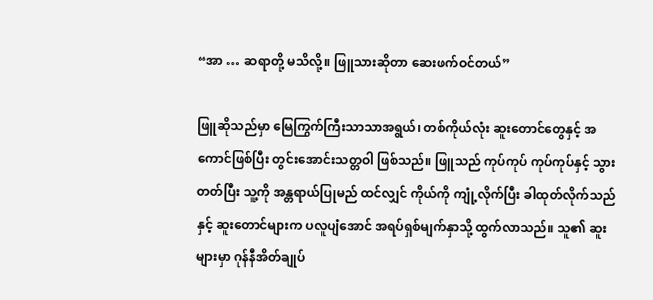“အာ … ဆရာတို့ မသိလို့။ ဖြူသားဆိုတာ ဆေးဖက်ဝင်တယ်”

ဖြူဆိုသည်မှာ မြေကြွက်ကြီးသာသာအရွယ်၊ တစ်ကိုယ်လုံး ဆူးတောင်တွေနှင့် အကောင်ဖြစ်ပြီး တွင်းအောင်းသတ္တဝါ ဖြစ်သည်။ ဖြူသည် ကုပ်ကုပ် ကုပ်ကုပ်နှင့် သွားတတ်ပြီး သူ့ကို အန္တရာယ်ပြုမည် ထင်လျှင် ကိုယ်ကို ကျုံ့လိုက်ပြီး ခါထုတ်လိုက်သည်နှင့် ဆူးတောင်များက ပလူပျံအောင် အရပ်ရှစ်မျက်နှာသို့ ထွက်လာသည်။ သူ၏ ဆူးများမှာ ဂုန်နီအိတ်ချုပ်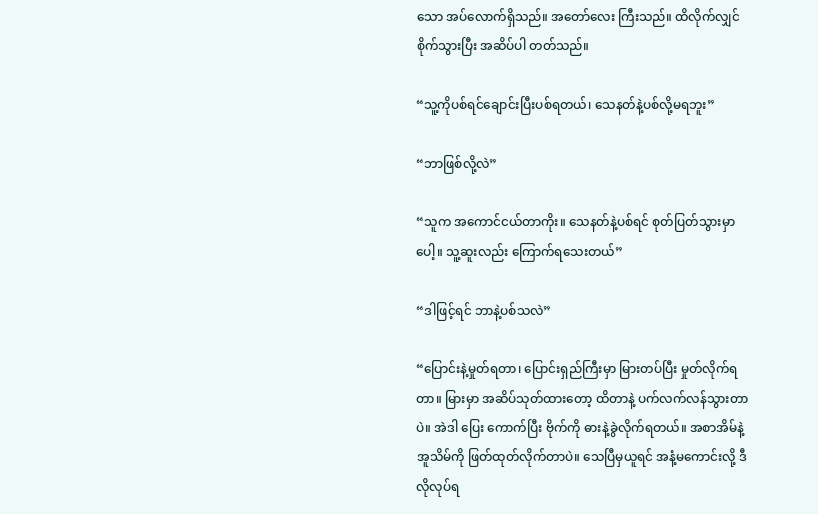သော အပ်လောက်ရှိသည်။ အတော်လေး ကြီးသည်။ ထိလိုက်လျှင် စိုက်သွားပြီး အဆိပ်ပါ တတ်သည်။

“သူ့ကိုပစ်ရင်ချောင်းပြီးပစ်ရတယ်၊ သေနတ်နဲ့ပစ်လို့မရဘူး”

“ဘာဖြစ်လို့လဲ”

“သူက အကောင်ငယ်တာကိုး။ သေနတ်နဲ့ပစ်ရင် စုတ်ပြတ်သွားမှာပေါ့။ သူ့ဆူးလည်း ကြောက်ရသေးတယ်”

“ဒါဖြင့်ရင် ဘာနဲ့ပစ်သလဲ”

“ပြောင်းနဲ့မှုတ်ရတာ၊ ပြောင်းရှည်ကြီးမှာ မြားတပ်ပြီး မှုတ်လိုက်ရတာ။ မြားမှာ အဆိပ်သုတ်ထားတော့ ထိတာနဲ့ ပက်လက်လန်သွားတာပဲ။ အဲဒါ ပြေး ကောက်ပြီး ဗိုက်ကို ဓားနဲ့ခွဲလိုက်ရတယ်။ အစာအိမ်နဲ့ အူသိမ်ကို ဖြတ်ထုတ်လိုက်တာပဲ။ သေပြီမှယူရင် အနံ့မကောင်းလို့ ဒီလိုလုပ်ရ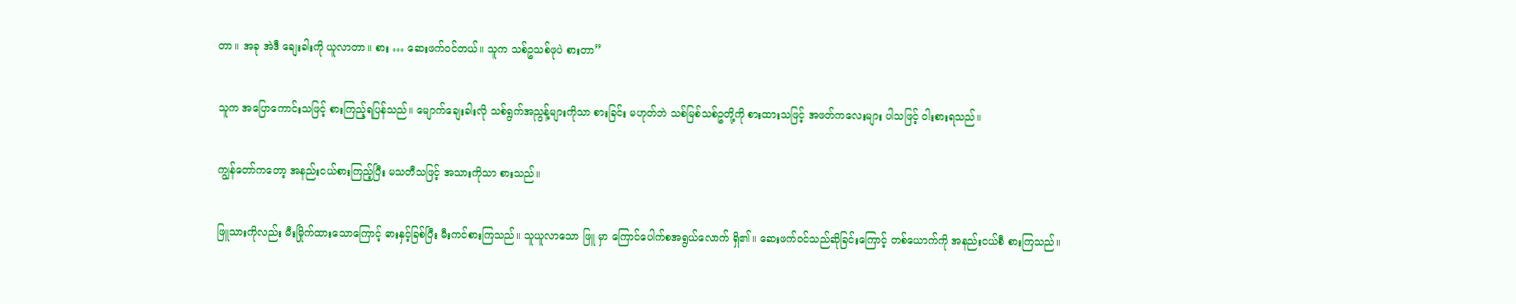တာ။ အခု အဲဒီ ချေးခါးကို ယူလာတာ။ စား … ဆေးဖက်ဝင်တယ်။ သူက သစ်ဥသစ်ဖုပဲ စားတာ”

သူက အပြောကောင်းသဖြင့် စားကြည့်ရပြန်သည်။ မျောက်ချေးခါးလို သစ်ရွက်အညွန့်များကိုသာ စားခြင်း မဟုတ်ဘဲ သစ်မြစ်သစ်ဥတို့ကို စားထားသဖြင့် အဖတ်ကလေးများ ပါသဖြင့် ဝါးစားရသည်။

ကျွန်တော်ကတော့ အနည်းငယ်စားကြည့်ပြီး မသတီသဖြင့် အသားကိုသာ စားသည်။

ဖြူသားကိုလည်း မီးမြိုက်ထားသောကြောင့် ဓားနှင့်ခြစ်ပြီး မီးကင်စားကြသည်။ သူယူလာသော ဖြူ မှာ ကြောင်ပေါက်စအရွယ်လောက် ရှိ၏။ ဆေးဖက်ဝင်သည်ဆိုခြင်းကြောင့် တစ်ယောက်ကို အနည်းငယ်စီ စားကြသည်။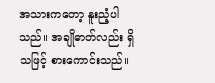အသားကတော့ နူးညံ့ပါသည်။ အချိုဓာတ်လည်း ရှိသဖြင့် စားကောင်းသည်။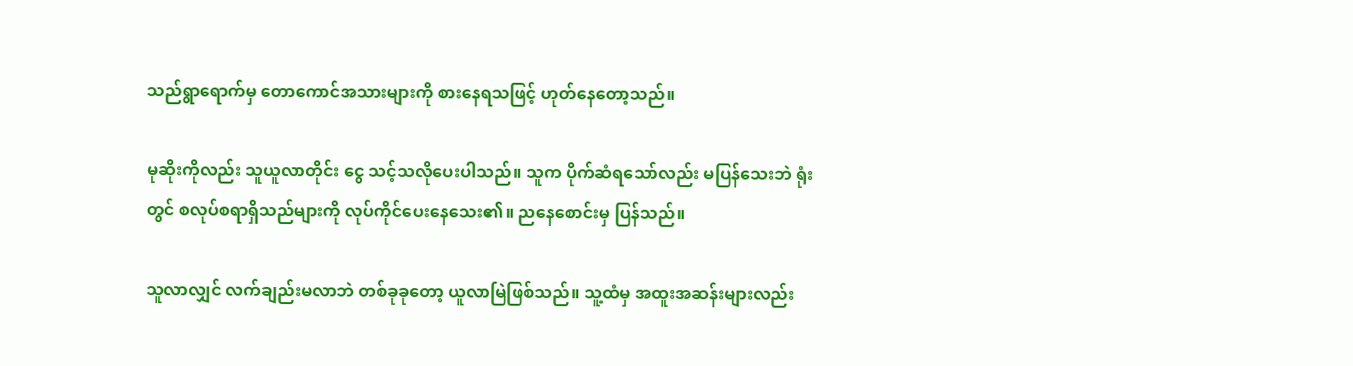သည်ရွာရောက်မှ တောကောင်အသားများကို စားနေရသဖြင့် ဟုတ်နေတော့သည်။

မုဆိုးကိုလည်း သူယူလာတိုင်း ငွေ သင့်သလိုပေးပါသည်။ သူက ပိုက်ဆံရသော်လည်း မပြန်သေးဘဲ ရုံး တွင် စလုပ်စရာရှိသည်များကို လုပ်ကိုင်ပေးနေသေး၏။ ညနေစောင်းမှ ပြန်သည်။

သူလာလျှင် လက်ချည်းမလာဘဲ တစ်ခုခုတော့ ယူလာမြဲဖြစ်သည်။ သူ့ထံမှ အထူးအဆန်းများလည်း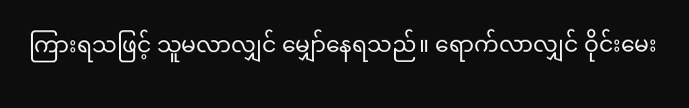ကြားရသဖြင့် သူမလာလျှင် မျှော်နေရသည်။ ရောက်လာလျှင် ဝိုင်းမေး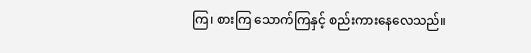ကြ၊ စားကြ သောက်ကြနှင့် စည်းကားနေလေသည်။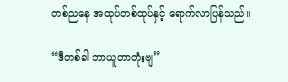တစ်ညနေ အထုပ်တစ်ထုပ်နှင့် ရောက်လာပြန်သည်။

“ဒီတစ်ခါ ဘာယူတာတုံးဗျ”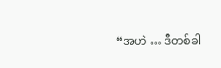“အဟဲ … ဒီတစ်ခါ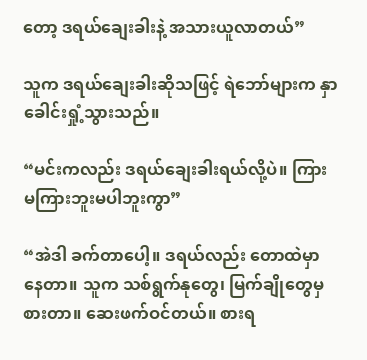တော့ ဒရယ်ချေးခါးနဲ့ အသားယူလာတယ်”

သူက ဒရယ်ချေးခါးဆိုသဖြင့် ရဲဘော်များက နှာခေါင်းရှုံ့သွားသည်။

“မင်းကလည်း ဒရယ်ချေးခါးရယ်လို့ပဲ။ ကြား မကြားဘူးမပါဘူးကွာ”

“အဲဒါ ခက်တာပေါ့။ ဒရယ်လည်း တောထဲမှာ နေတာ။ သူက သစ်ရွက်နုတွေ၊ မြက်ချိုတွေမှ စားတာ။ ဆေးဖက်ဝင်တယ်။ စားရ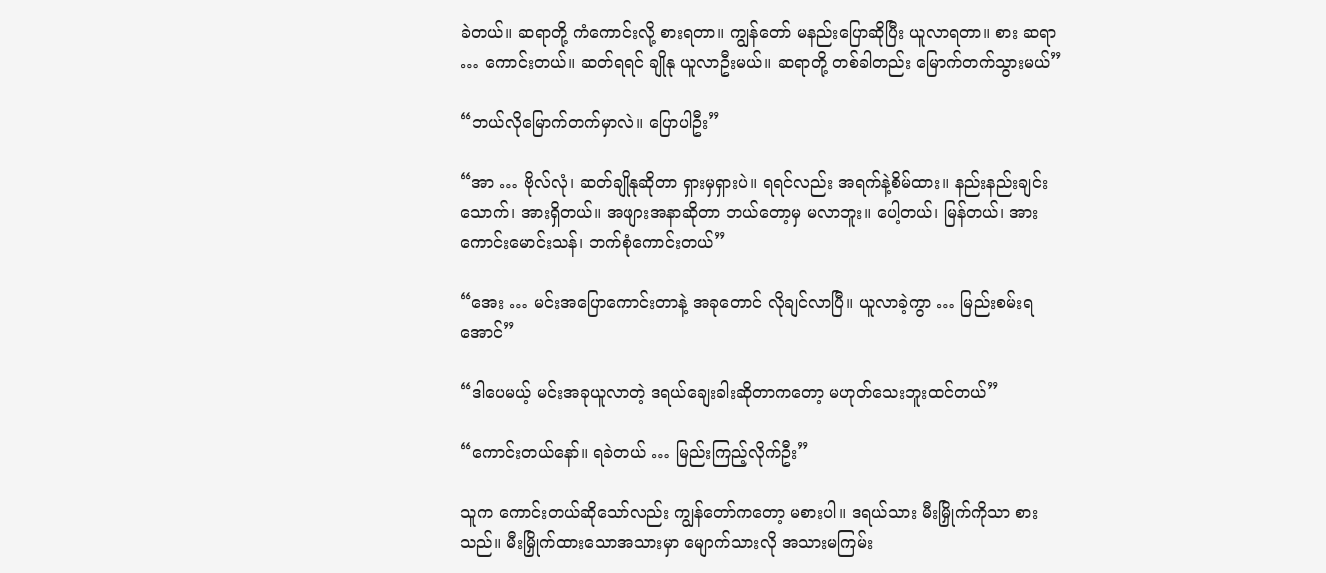ခဲတယ်။ ဆရာတို့ ကံကောင်းလို့ စားရတာ။ ကျွန်တော် မနည်းပြောဆိုပြီး ယူလာရတာ။ စား ဆရာ … ကောင်းတယ်။ ဆတ်ရရင် ချိုနု ယူလာဦးမယ်။ ဆရာတို့ တစ်ခါတည်း မြောက်တက်သွားမယ်”

“ဘယ်လိုမြောက်တက်မှာလဲ။ ပြောပါဦး”

“အာ … ဗိုလ်လုံ၊ ဆတ်ချိုနုဆိုတာ ရှားမှရှားပဲ။ ရရင်လည်း အရက်နဲ့စိမ်ထား။ နည်းနည်းချင်းသောက်၊ အားရှိတယ်။ အဖျားအနာဆိုတာ ဘယ်တော့မှ မလာဘူး။ ပေါ့တယ်၊ မြန်တယ်၊ အား ကောင်းမောင်းသန်၊ ဘက်စုံကောင်းတယ်”

“အေး … မင်းအပြောကောင်းတာနဲ့ အခုတောင် လိုချင်လာပြီ။ ယူလာခဲ့ကွာ … မြည်းစမ်းရအောင်”

“ဒါပေမယ့် မင်းအခုယူလာတဲ့ ဒရယ်ချေးခါးဆိုတာကတော့ မဟုတ်သေးဘူးထင်တယ်”

“ကောင်းတယ်နော်။ ရခဲတယ် … မြည်းကြည့်လိုက်ဦး”

သူက ကောင်းတယ်ဆိုသော်လည်း ကျွန်တော်ကတော့ မစားပါ။ ဒရယ်သား မီးမြှိုက်ကိုသာ စားသည်။ မီးမြှိုက်ထားသောအသားမှာ မျောက်သားလို အသားမကြမ်း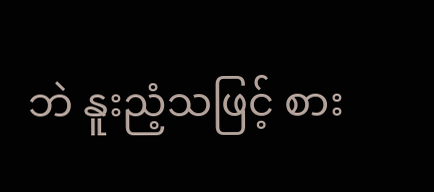ဘဲ နူးညံ့သဖြင့် စား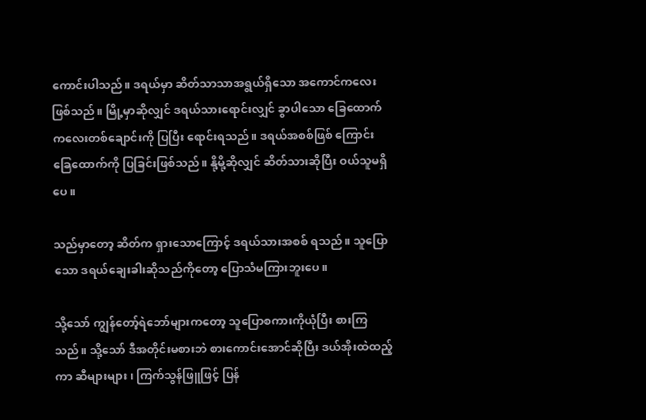ကောင်းပါသည်။ ဒရယ်မှာ ဆိတ်သာသာအရွယ်ရှိသော အကောင်ကလေး ဖြစ်သည်။ မြို့မှာဆိုလျှင် ဒရယ်သားရောင်းလျှင် ခွာပါသော ခြေထောက်ကလေးတစ်ချောင်းကို ပြပြီး ရောင်းရသည်။ ဒရယ်အစစ်ဖြစ် ကြောင်း ခြေထောက်ကို ပြခြင်းဖြစ်သည်။ နို့မို့ဆိုလျှင် ဆိတ်သားဆိုပြီး ဝယ်သူမရှိ ပေ။

သည်မှာတော့ ဆိတ်က ရှားသောကြောင့် ဒရယ်သားအစစ် ရသည်။ သူပြောသော ဒရယ်ချေးခါးဆိုသည်ကိုတော့ ပြောသံမကြားဘူးပေ။

သို့သော် ကျွန်တော့်ရဲဘော်များကတော့ သူပြောစကားကိုယုံပြီး စားကြသည်။ သို့သော် ဒီအတိုင်းမစားဘဲ စားကောင်းအောင်ဆိုပြီး ဒယ်အိုးထဲထည့် ကာ ဆီများများ၊ ကြက်သွန်ဖြူဖြင့် ပြန်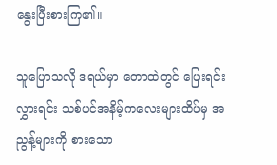နွေးပြီးစားကြ၏။

သူပြောသလို ဒရယ်မှာ တောထဲတွင် ပြေးရင်းလွှားရင်း သစ်ပင်အနိမ့်ကလေးများထိပ်မှ အညွန့်များကို စားသော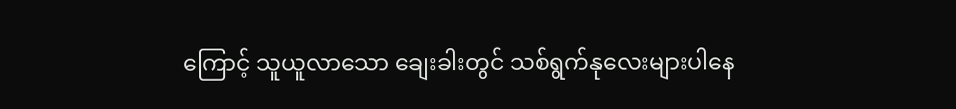ကြောင့် သူယူလာသော ချေးခါးတွင် သစ်ရွက်နုလေးများပါနေ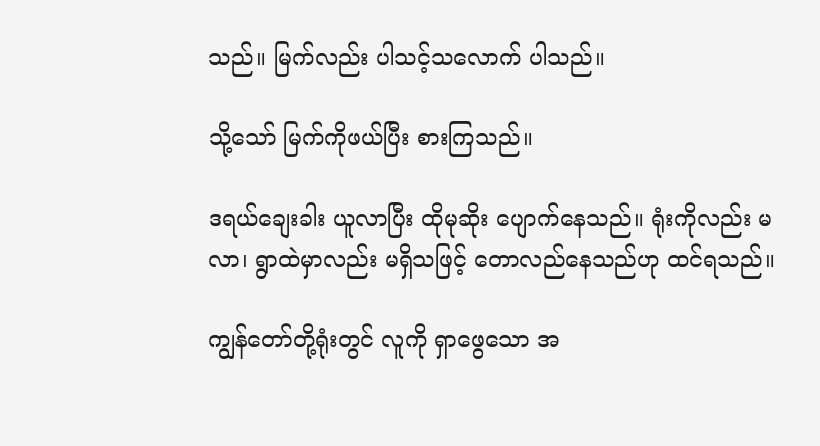သည်။ မြက်လည်း ပါသင့်သလောက် ပါသည်။

သို့သော် မြက်ကိုဖယ်ပြီး စားကြသည်။

ဒရယ်ချေးခါး ယူလာပြီး ထိုမုဆိုး ပျောက်နေသည်။ ရုံးကိုလည်း မလာ၊ ရွာထဲမှာလည်း မရှိသဖြင့် တောလည်နေသည်ဟု ထင်ရသည်။

ကျွန်တော်တို့ရုံးတွင် လူကို ရှာဖွေသော အ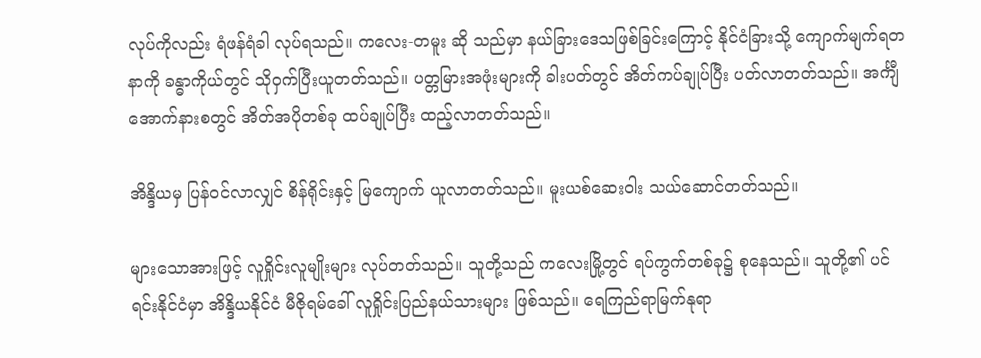လုပ်ကိုလည်း ရံဖန်ရံခါ လုပ်ရသည်။ ကလေး-တမူး ဆို သည်မှာ နယ်ခြားဒေသဖြစ်ခြင်းကြောင့် နိုင်ငံခြားသို့ ကျောက်မျက်ရတနာကို ခန္ဓာကိုယ်တွင် သိုဝှက်ပြီးယူတတ်သည်။ ပတ္တမြားအဖုံးများကို ခါးပတ်တွင် အိတ်ကပ်ချုပ်ပြီး ပတ်လာတတ်သည်။ အင်္ကျီအောက်နားစတွင် အိတ်အပိုတစ်ခု ထပ်ချုပ်ပြီး ထည့်လာတတ်သည်။

အိန္ဒိယမှ ပြန်ဝင်လာလျှင် စိန်ရိုင်းနှင့် မြကျောက် ယူလာတတ်သည်။ မူးယစ်ဆေးဝါး သယ်ဆောင်တတ်သည်။

များသောအားဖြင့် လူရှိုင်းလူမျိုးများ လုပ်တတ်သည်။ သူတို့သည် ကလေးမြို့တွင် ရပ်ကွက်တစ်ခု၌ စုနေသည်။ သူတို့၏ ပင်ရင်းနိုင်ငံမှာ အိန္ဒိယနိုင်ငံ မီဇိုရမ်ခေါ် လူရှိုင်းပြည်နယ်သားများ ဖြစ်သည်။ ရေကြည်ရာမြက်နုရာ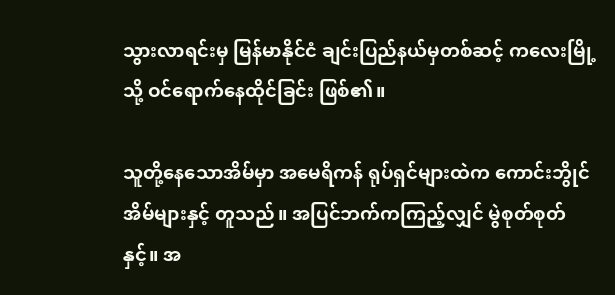သွားလာရင်းမှ မြန်မာနိုင်ငံ ချင်းပြည်နယ်မှတစ်ဆင့် ကလေးမြို့သို့ ဝင်ရောက်နေထိုင်ခြင်း ဖြစ်၏။

သူတို့နေသောအိမ်မှာ အမေရိကန် ရုပ်ရှင်များထဲက ကောင်းဘွိုင်အိမ်များနှင့် တူသည်။ အပြင်ဘက်ကကြည့်လျှင် မွဲစုတ်စုတ်နှင့်။ အ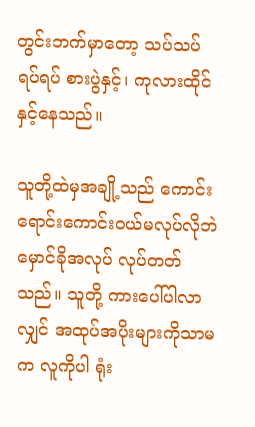တွင်းဘက်မှာတော့ သပ်သပ်ရပ်ရပ် စားပွဲနှင့်၊ ကုလားထိုင်နှင့်နေသည်။

သူတို့ထဲမှအချို့သည် ကောင်းရောင်းကောင်းဝယ်မလုပ်လိုဘဲ မှောင်ခိုအလုပ် လုပ်တတ်သည်။ သူတို့ ကားပေါ်ပါလာလျှင် အထုပ်အပိုးများကိုသာမက လူကိုပါ ရုံး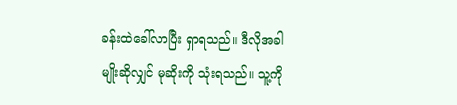ခန်းထဲခေါ်လာပြီး ရှာရသည်။ ဒီလိုအခါမျိုးဆိုလျှင် မုဆိုးကို သုံးရသည်။ သူ့ကို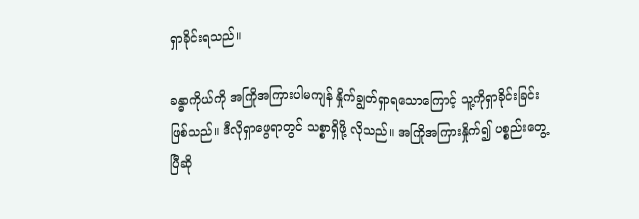ရှာခိုင်းရသည်။

ခန္ဓာကိုယ်ကို အကြိုအကြားပါမကျန် နှိုက်ချွတ်ရှာရသောကြောင့် သူ့ကိုရှာခိုင်းခြင်း ဖြစ်သည်။ ဒီလိုရှာဖွေရာတွင် သစ္စာရှိဖို့ လိုသည်။ အကြိုအကြားနှိုက်၍ ပစ္စည်းတွေ့ပြီဆို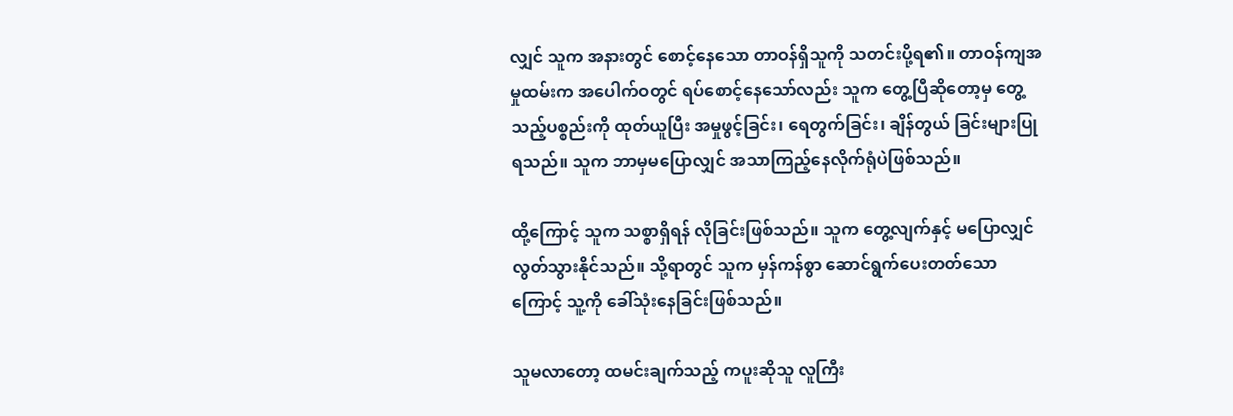လျှင် သူက အနားတွင် စောင့်နေသော တာဝန်ရှိသူကို သတင်းပို့ရ၏။ တာဝန်ကျအမှုထမ်းက အပေါက်ဝတွင် ရပ်စောင့်နေသော်လည်း သူက တွေ့ပြီဆိုတော့မှ တွေ့သည့်ပစ္စည်းကို ထုတ်ယူပြီး အမှုဖွင့်ခြင်း၊ ရေတွက်ခြင်း၊ ချိန်တွယ် ခြင်းများပြုရသည်။ သူက ဘာမှမပြောလျှင် အသာကြည့်နေလိုက်ရုံပဲဖြစ်သည်။

ထို့ကြောင့် သူက သစ္စာရှိရန် လိုခြင်းဖြစ်သည်။ သူက တွေ့လျက်နှင့် မပြောလျှင် လွတ်သွားနိုင်သည်။ သို့ရာတွင် သူက မှန်ကန်စွာ ဆောင်ရွက်ပေးတတ်သောကြောင့် သူ့ကို ခေါ်သုံးနေခြင်းဖြစ်သည်။

သူမလာတော့ ထမင်းချက်သည့် ကပူးဆိုသူ လူကြီး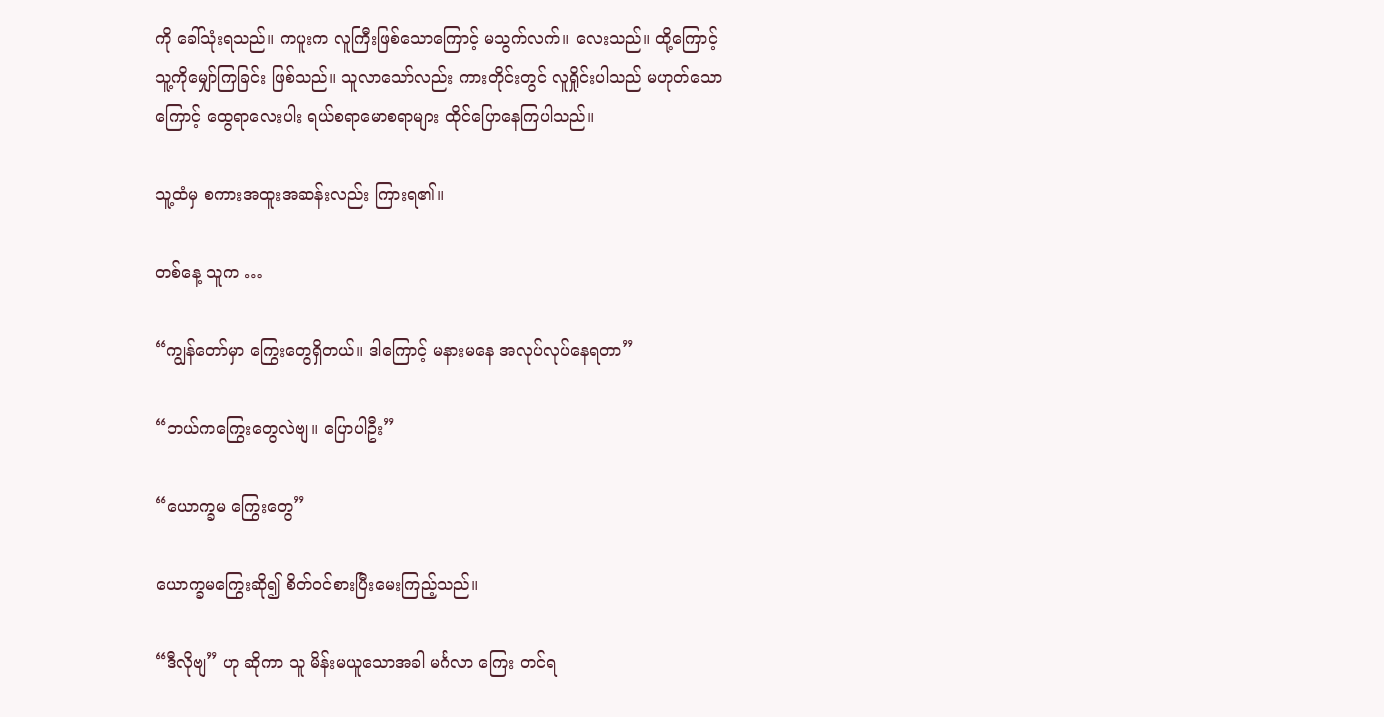ကို ခေါ်သုံးရသည်။ ကပူးက လူကြီးဖြစ်သောကြောင့် မသွက်လက်။ လေးသည်။ ထို့ကြောင့် သူ့ကိုမျှော်ကြခြင်း ဖြစ်သည်။ သူလာသော်လည်း ကားတိုင်းတွင် လူရှိုင်းပါသည် မဟုတ်သောကြောင့် ထွေရာလေးပါး ရယ်စရာမောစရာများ ထိုင်ပြောနေကြပါသည်။

သူ့ထံမှ စကားအထူးအဆန်းလည်း ကြားရ၏။

တစ်နေ့ သူက …

“ကျွန်တော်မှာ ကြွေးတွေရှိတယ်။ ဒါကြောင့် မနားမနေ အလုပ်လုပ်နေရတာ”

“ဘယ်ကကြွေးတွေလဲဗျ။ ပြောပါဦး”

“ယောက္ခမ ကြွေးတွေ”

ယောက္ခမကြွေးဆို၍ စိတ်ဝင်စားပြီးမေးကြည့်သည်။

“ဒီလိုဗျ” ဟု ဆိုကာ သူ မိန်းမယူသောအခါ မင်္ဂလာ ကြေး တင်ရ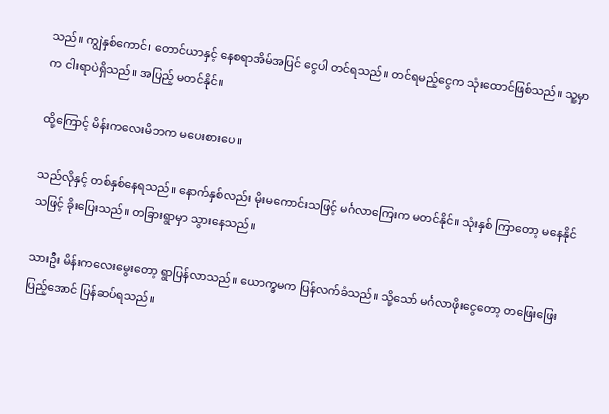သည်။ ကျွဲနှစ်ကောင်၊ တောင်ယာနှင့် နေစရာအိမ်အပြင် ငွေပါ တင်ရသည်။ တင်ရမည့်ငွေက သုံးထောင်ဖြစ်သည်။ သူ့မှာက ငါးရာပဲရှိသည်။ အပြည့် မတင်နိုင်။

ထို့ကြောင့် မိန်းကလေးမိဘက မပေးစားပေ။

သည်လိုနှင့် တစ်နှစ်နေရသည်။ နောက်နှစ်လည်း မိုးမကောင်းသဖြင့် မင်္ဂလာကြေးက မတင်နိုင်။ သုံးနှစ် ကြာတော့ မနေနိုင်သဖြင့် ခိုးပြေးသည်။ တခြားရွာမှာ သွားနေသည်။

သားဦး မိန်းကလေးမွေးတော့ ရွာပြန်လာသည်။ ယောက္ခမက ပြန်လက်ခံသည်။ သို့သော် မင်္ဂလာဖိုးငွေတော့ တဖြေးဖြေးပြည့်အောင် ပြန်ဆပ်ရသည်။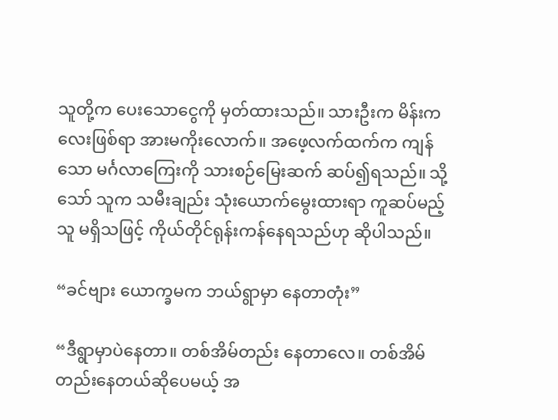သူတို့က ပေးသောငွေကို မှတ်ထားသည်။ သားဦးက မိန်းကလေးဖြစ်ရာ အားမကိုးလောက်။ အဖေ့လက်ထက်က ကျန်သော မင်္ဂလာကြေးကို သားစဉ်မြေးဆက် ဆပ်၍ရသည်။ သို့သော် သူက သမီးချည်း သုံးယောက်မွေးထားရာ ကူဆပ်မည့်သူ မရှိသဖြင့် ကိုယ်တိုင်ရုန်းကန်နေရသည်ဟု ဆိုပါသည်။

“ခင်ဗျား ယောက္ခမက ဘယ်ရွာမှာ နေတာတုံး”

“ဒီရွာမှာပဲနေတာ။ တစ်အိမ်တည်း နေတာလေ။ တစ်အိမ်တည်းနေတယ်ဆိုပေမယ့် အ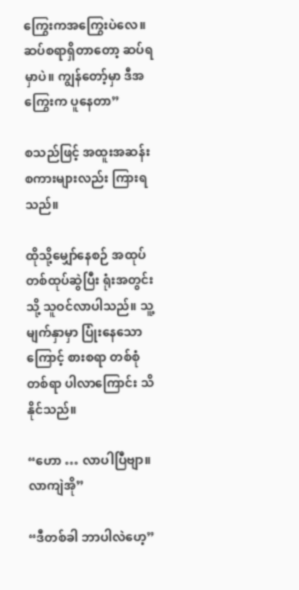ကြွေးကအကြွေးပဲလေ။ ဆပ်စရာရှိတာတော့ ဆပ်ရမှာပဲ။ ကျွန်တော့်မှာ ဒီအကြွေးက ပူနေတာ”

စသည်ဖြင့် အထူးအဆန်းစကားများလည်း ကြားရသည်။

ထိုသို့မျှော်နေစဉ် အထုပ်တစ်ထုပ်ဆွဲပြီး ရုံးအတွင်းသို့ သူဝင်လာပါသည်။ သူ့မျက်နှာမှာ ပြုံးနေသောကြောင့် စားစရာ တစ်စုံတစ်ရာ ပါလာကြောင်း သိနိုင်သည်။

“ဟော … လာပါပြီဗျာ။ လာကျဲအို”

“ဒီတစ်ခါ ဘာပါလဲဟေ့”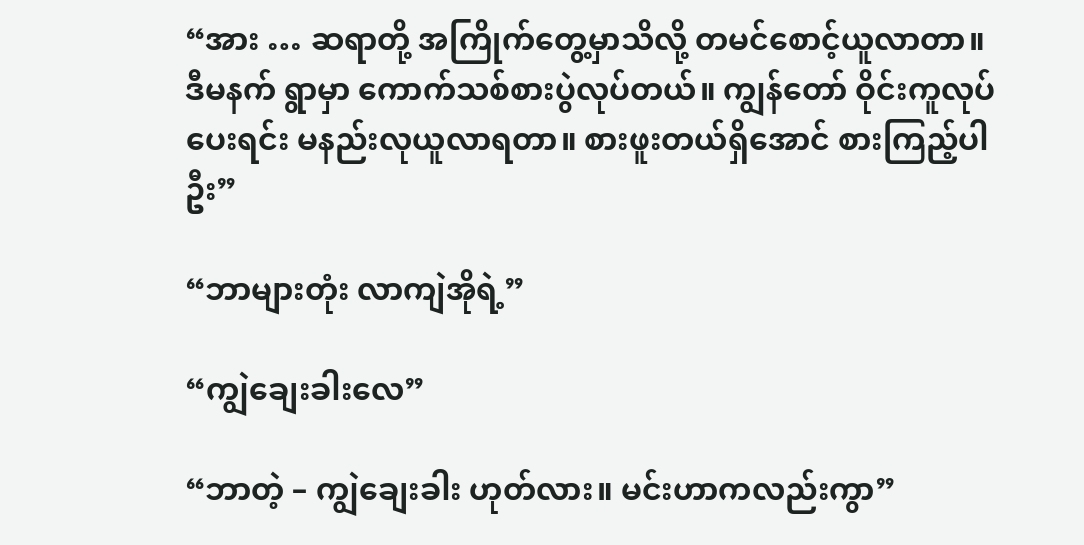“အား … ဆရာတို့ အကြိုက်တွေ့မှာသိလို့ တမင်စောင့်ယူလာတာ။ ဒီမနက် ရွာမှာ ကောက်သစ်စားပွဲလုပ်တယ်။ ကျွန်တော် ဝိုင်းကူလုပ်ပေးရင်း မနည်းလုယူလာရတာ။ စားဖူးတယ်ရှိအောင် စားကြည့်ပါဦး”

“ဘာများတုံး လာကျဲအိုရဲ့”

“ကျွဲချေးခါးလေ”

“ဘာတဲ့ – ကျွဲချေးခါး ဟုတ်လား။ မင်းဟာကလည်းကွာ”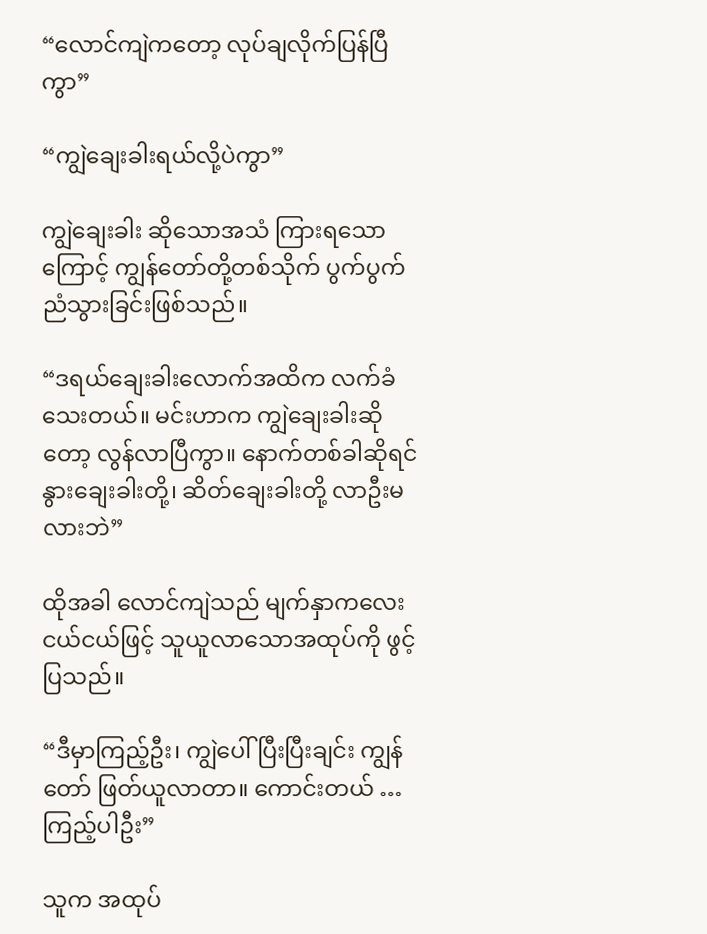“လောင်ကျဲကတော့ လုပ်ချလိုက်ပြန်ပြီကွာ”

“ကျွဲချေးခါးရယ်လို့ပဲကွာ”

ကျွဲချေးခါး ဆိုသောအသံ ကြားရသောကြောင့် ကျွန်တော်တို့တစ်သိုက် ပွက်ပွက်ညံသွားခြင်းဖြစ်သည်။

“ဒရယ်ချေးခါးလောက်အထိက လက်ခံသေးတယ်။ မင်းဟာက ကျွဲချေးခါးဆိုတော့ လွန်လာပြီကွာ။ နောက်တစ်ခါဆိုရင် နွားချေးခါးတို့၊ ဆိတ်ချေးခါးတို့ လာဦးမလားဘဲ”

ထိုအခါ လောင်ကျဲသည် မျက်နှာကလေးငယ်ငယ်ဖြင့် သူယူလာသောအထုပ်ကို ဖွင့်ပြသည်။

“ဒီမှာကြည့်ဦး၊ ကျွဲပေါ်ပြီးပြီးချင်း ကျွန်တော် ဖြတ်ယူလာတာ။ ကောင်းတယ် … ကြည့်ပါဦး”

သူက အထုပ်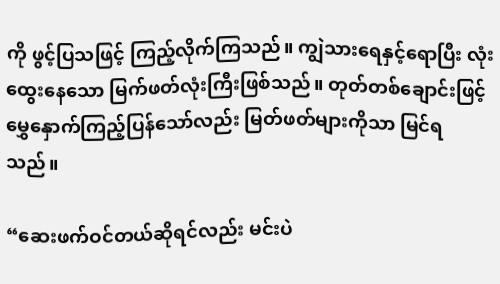ကို ဖွင့်ပြသဖြင့် ကြည့်လိုက်ကြသည်။ ကျွဲသားရေနှင့်ရောပြီး လုံးထွေးနေသော မြက်ဖတ်လုံးကြီးဖြစ်သည်။ တုတ်တစ်ချောင်းဖြင့် မွှေနှောက်ကြည့်ပြန်သော်လည်း မြတ်ဖတ်များကိုသာ မြင်ရသည်။

“ဆေးဖက်ဝင်တယ်ဆိုရင်လည်း မင်းပဲ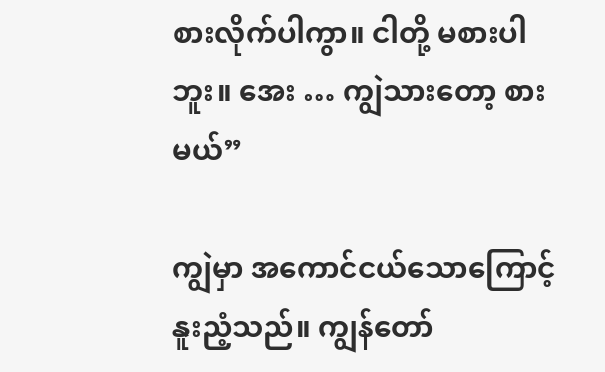စားလိုက်ပါကွာ။ ငါတို့ မစားပါဘူး။ အေး … ကျွဲသားတော့ စားမယ်”

ကျွဲမှာ အကောင်ငယ်သောကြောင့် နူးညံ့သည်။ ကျွန်တော်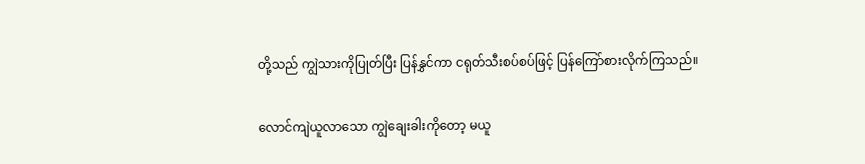တို့သည် ကျွဲသားကိုပြုတ်ပြီး ပြန်နွှင်ကာ ငရုတ်သီးစပ်စပ်ဖြင့် ပြန်ကြော်စားလိုက်ကြသည်။

လောင်ကျဲယူလာသော ကျွဲချေးခါးကိုတော့ မယူ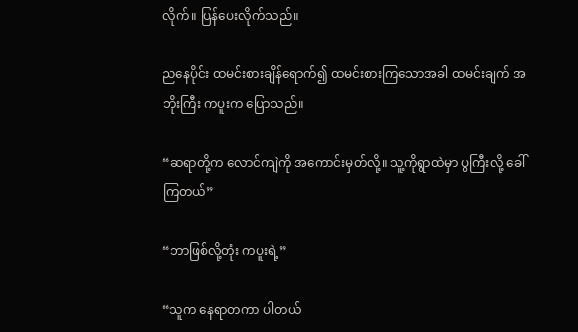လိုက်။ ပြန်ပေးလိုက်သည်။

ညနေပိုင်း ထမင်းစားချိန်ရောက်၍ ထမင်းစားကြသောအခါ ထမင်းချက် အဘိုးကြီး ကပူးက ပြောသည်။

“ဆရာတို့က လောင်ကျဲကို အကောင်းမှတ်လို့။ သူ့ကိုရွာထဲမှာ ပွကြီးလို့ ခေါ်ကြတယ်”

“ဘာဖြစ်လို့တုံး ကပူးရဲ့”

“သူက နေရာတကာ ပါတယ်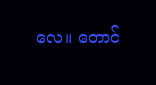လေ။ တောင်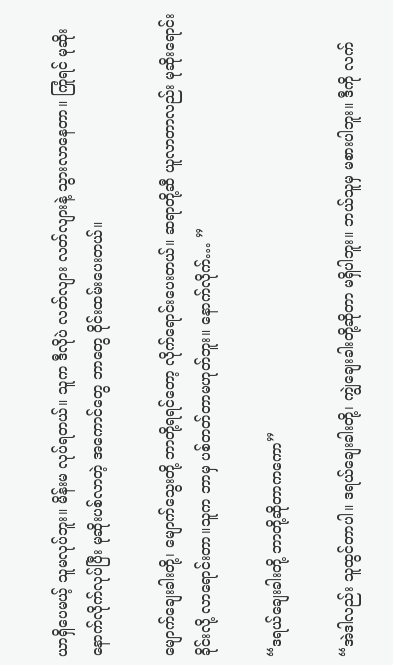ယာရှိပေမယ့် သူမလုပ်ဘူး။ မိန်းမ လုပ်ရတယ်။ သူက ဒီလိုပဲ လတ်လျား လတ်လျားနဲ့ သွားလာနေတာ။ ကြုံရင် မုဆိုးနောက်လိုက်လုပ်ပြီး မုဆိုးပစ်လာတဲ့ အကောင်တွေ ဘာတွေ ဝိုင်းထမ်းပေးတယ်။

မျောက်ချေးခါးတို့၊ မျောက်သွေးတို့ ဘာတို့ရရင်တော့ လိုက်ရောင်းပေးတယ်။ ဆရာတို့ဆီ ယူလာတာလည်း မုဆိုးရောင်းခိုင်းလို့ လာရောင်းတာ။သူက ဘာမှ ပစ်တတ်တာမဟုတ်ဘူး။ နောက်လိုက်… ”

“ဒရယ်ချေးခါးတို့ ဘာတို့ဆိုတာကကော”

“အဲဒါလည်း သူထွင်တာပါ။ ဒရယ်ချေးခါးတို့၊ ကျွဲချေးခါးတို့ဆိုတာ မရှိပါဘူး။ ဘယ်သူမှ မစားပါဘူး။ ဒီကို လက်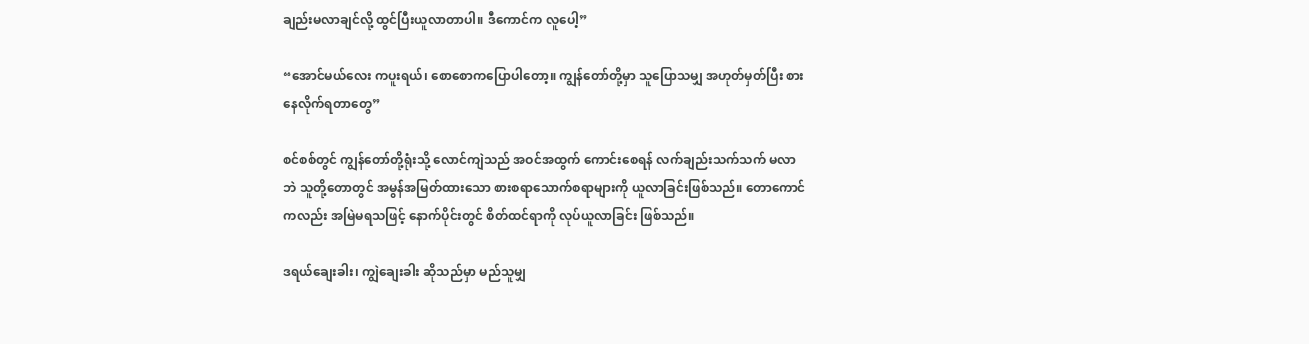ချည်းမလာချင်လို့ ထွင်ပြီးယူလာတာပါ။ ဒီကောင်က လူပေါ့”

“အောင်မယ်လေး ကပူးရယ်၊ စောစောကပြောပါတော့။ ကျွန်တော်တို့မှာ သူပြောသမျှ အဟုတ်မှတ်ပြီး စားနေလိုက်ရတာတွေ”

စင်စစ်တွင် ကျွန်တော်တို့ရုံးသို့ လောင်ကျဲသည် အဝင်အထွက် ကောင်းစေရန် လက်ချည်းသက်သက် မလာဘဲ သူတို့တောတွင် အမွန်အမြတ်ထားသော စားစရာသောက်စရာများကို ယူလာခြင်းဖြစ်သည်။ တောကောင်ကလည်း အမြဲမရသဖြင့် နောက်ပိုင်းတွင် စိတ်ထင်ရာကို လုပ်ယူလာခြင်း ဖြစ်သည်။

ဒရယ်ချေးခါး၊ ကျွဲချေးခါး ဆိုသည်မှာ မည်သူမျှ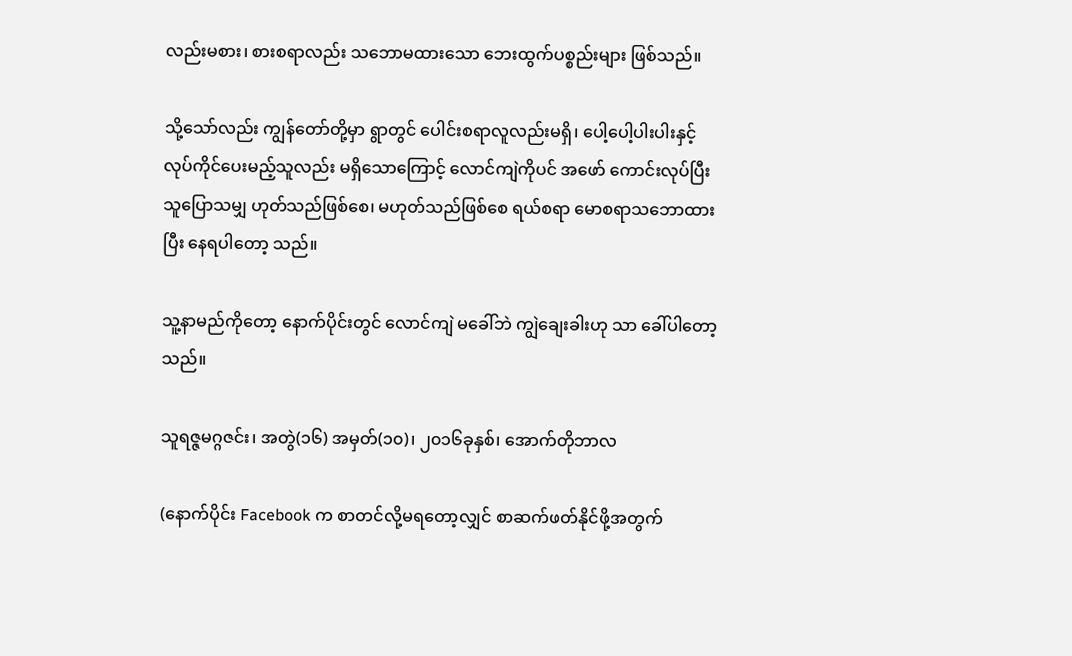လည်းမစား၊ စားစရာလည်း သဘောမထားသော ဘေးထွက်ပစ္စည်းများ ဖြစ်သည်။

သို့သော်လည်း ကျွန်တော်တို့မှာ ရွာတွင် ပေါင်းစရာလူလည်းမရှိ၊ ပေါ့ပေါ့ပါးပါးနှင့် လုပ်ကိုင်ပေးမည့်သူလည်း မရှိသောကြောင့် လောင်ကျဲကိုပင် အဖော် ကောင်းလုပ်ပြီး သူပြောသမျှ ဟုတ်သည်ဖြစ်စေ၊ မဟုတ်သည်ဖြစ်စေ ရယ်စရာ မောစရာသဘောထားပြီး နေရပါတော့ သည်။

သူ့နာမည်ကိုတော့ နောက်ပိုင်းတွင် လောင်ကျဲ မခေါ်ဘဲ ကျွဲချေးခါးဟု သာ ခေါ်ပါတော့သည်။

သူရဇ္ဇမဂ္ဂဇင်း၊ အတွဲ(၁၆) အမှတ်(၁၀)၊ ၂၀၁၆ခုနှစ်၊ အောက်တိုဘာလ

(နောက်ပိုင်း Facebook က စာတင်လို့မရတော့လျှင် စာဆက်ဖတ်နိုင်ဖို့အတွက်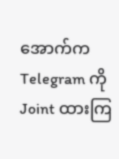အောက်က Telegram ကို Joint ထားကြ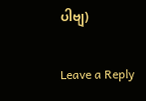ပါဗျ)

Leave a Reply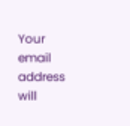Your email address will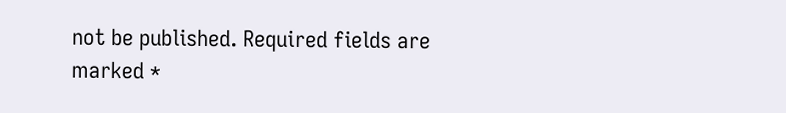not be published. Required fields are marked *